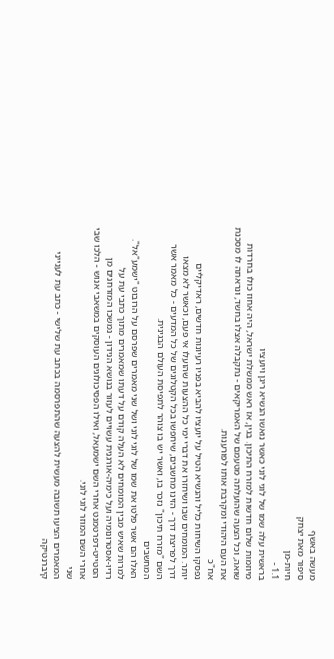מעשה באשף
סיפור מאת יצחק
חיות-מן
1.1 -
בראשית עלה שמו של לוגי לוני כאשר נואשו הנשיא ריגן ויועציו
מיוזמות שלום חדשות למזרח התיכון. בגין, אז ראש ממשלת ישראל, היה אחוז כולו בחרדות
שואה, וכל הצעה שהועלתה מטעמם של האמריקאים - נתקבלה אצלו בחשד, ונראתה לו מסכנת
את העם היהודי ומקרבת אותו לפורענות.
אח"כ
נפסקו השיחות כליל והנשיא הטיל על יועציו להביא בפניו רעיונות חדשים, ראדיקליים
יותר. המומחים שבו ושיחזרו את דברי ימי כל ההצעות שהועלו אי פעם, וכאשר לא מצאו
דרך לפריצת דרך - הזינו מחשבים, שיחפשו בכל הקטלוגים של כל המדעים - כל מאמר אשר
השם "מזרח תיכון" נזכר בו, ואשר יש בו צוהר לתפיסת העולם הבגינית.
המחשבים
האלו הם אשר פלטו את שמו של לוגי לוני ושל שני מאמרים שפרסם על הרובוט "ישמע"אל".
למרות שאיש מבין המומחים לא העלה קודם על דעתו שמאמרים מתוך כתבי עת על
רדיו-אסטרונומיה ועל כימיה-אורגנית עשויים לעזור בנושא הנידון - נמשכו המזרחנים מן
הסטייט-דפרטמנט אחרי השם ישמעאל, ואילו הפסיכולוגים העוסקים במשאבי אנוש - הלכו שבי
אחרי השם המוזר לוגי לוני.
שני
המאמרים הציעו תשובה מעשית להצעה שהתפרסמה בכתב עת שלישי - כתב עת לענייני
קיברנטיקה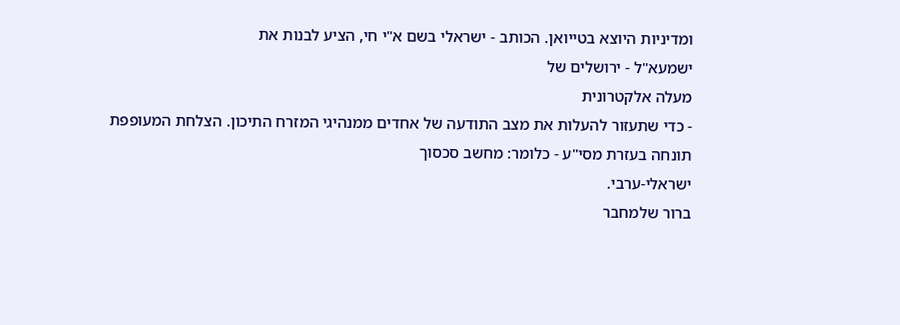ומדיניות היוצא בטייואן. הכותב - ישראלי בשם א"י חי, הציע לבנות את
ישמעא"ל - ירושלים של
מעלה אלקטרונית
- כדי שתעזור להעלות את מצב התודעה של אחדים ממנהיגי המזרח התיכון. הצלחת המעופפת
תונחה בעזרת מסי"ע - כלומר: מחשב סכסוך
ישראלי-ערבי.
ברור שלמחבר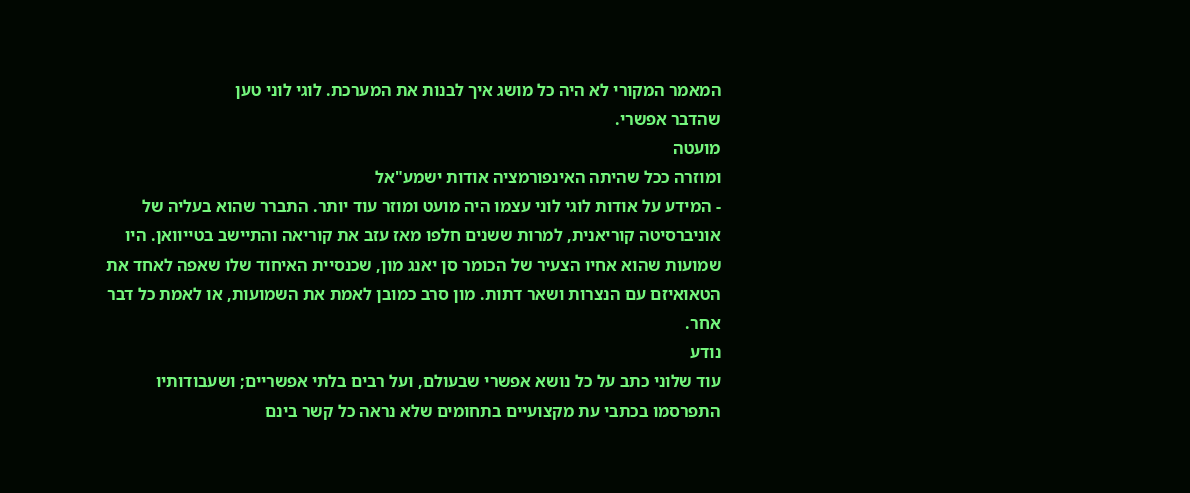המאמר המקורי לא היה כל מושג איך לבנות את המערכת. לוגי לוני טען
שהדבר אפשרי.
מועטה
ומוזרה ככל שהיתה האינפורמציה אודות ישמע"אל
- המידע על אודות לוגי לוני עצמו היה מועט ומוזר עוד יותר. התברר שהוא בעליה של
אוניברסיטה קוריאנית, למרות ששנים חלפו מאז עזב את קוריאה והתיישב בטייוואן. היו
שמועות שהוא אחיו הצעיר של הכומר סן יאנג מון, שכנסיית האיחוד שלו שאפה לאחד את
הטאואיזם עם הנצרות ושאר דתות. מון סרב כמובן לאמת את השמועות, או לאמת כל דבר
אחר.
נודע
עוד שלוני כתב על כל נושא אפשרי שבעולם, ועל רבים בלתי אפשריים; ושעבודותיו
התפרסמו בכתבי עת מקצועיים בתחומים שלא נראה כל קשר בינם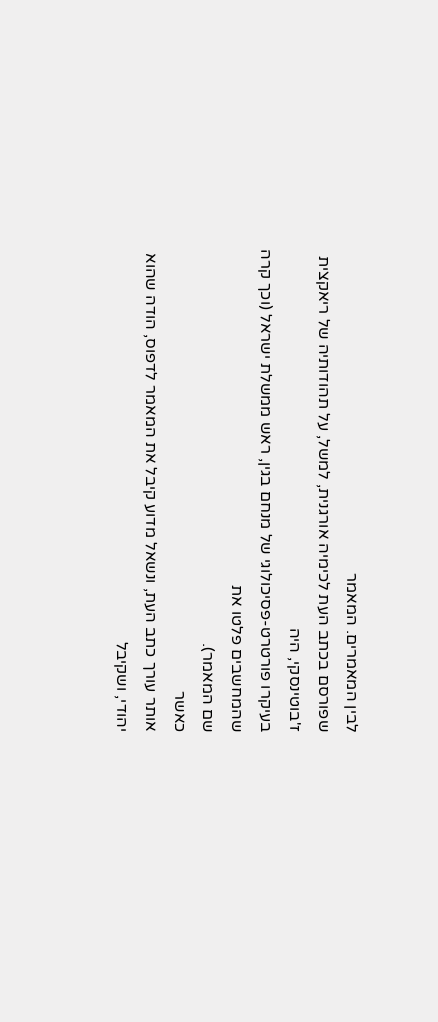לבין המאמרים. המאמר
שפורסם בכתב העת לכימיה אורגנית, למשל, על תהודותיה של ריאקצית ז'בוטינסקי, היה
בעיקרו פורטרט-פסיכולוגי של מנחם בגין, ראש ממשלת ישראל (וכך קרה שהמחשבים פלטו את
שם המאמר).
כאשר
אותר עורך כתב העת, ונשאל מדוע קיבל את המאמר לדפוס, הודה שהוא יהודי, ושקיבל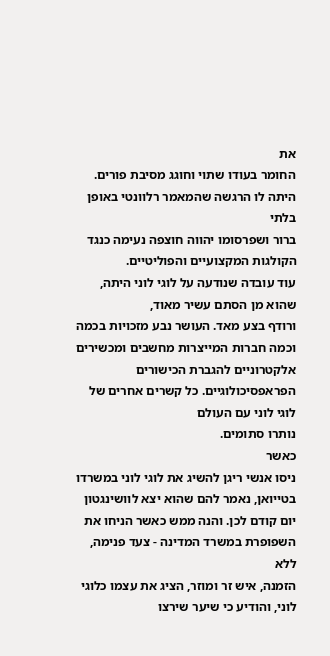את
החומר בעודו שתוי וחוגג מסיבת פורים. היתה לו הרגשה שהמאמר רלוונטי באופן בלתי
ברור ושפרסומו יהווה חוצפה נעימה כנגד הקולגות המקצועיים והפוליטיים.
עוד עובדה שנודעה על לוגי לוני היתה, שהוא מן הסתם עשיר מאוד,
ורודף בצע מאד. העושר נבע מזכויות בכמה וכמה חברות המייצרות מחשבים ומכשירים
אלקטרוניים להגברת הכישורים הפראפסיכולוגיים. כל קשרים אחרים של לוגי לוני עם העולם
נותרו סתומים.
כאשר
ניסו אנשי ריגן להשיג את לוגי לוני במשרדו בטייואן, נאמר להם שהוא יצא לוושינגטון
יום קודם לכן. והנה ממש כאשר הניחו את השפופרת במשרד המדינה - צעד פנימה, ללא
הזמנה, איש זר ומוזר, הציג את עצמו כלוגי לוני, והודיע כי שיער שירצו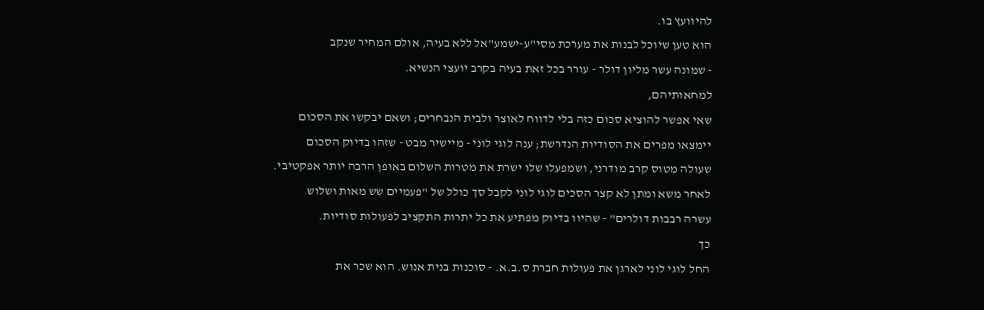להיוועץ בו.
הוא טען שיוכל לבנות את מערכת מסי"ע-ישמע"אל ללא בעיה, אולם המחיר שנקב
- שמונה עשר מליון דולר - עורר בכל זאת בעיה בקרב יועצי הנשיא.
למחאותיהם,
שאי אפשר להוציא סכום כזה בלי לדווח לאוצר ולבית הנבחרים; ושאם יבקשו את הסכום
יימצאו מפרים את הסודיות הנדרשת; ענה לוגי לוני - מיישיר מבט - שזהו בדיוק הסכום
שעולה מטוס קרב מודרני, ושמפעלו שלו ישרת את מטרות השלום באופן הרבה יותר אפקטיבי.
לאחר משא ומתן לא קצר הסכים לוגי לוני לקבל סך כולל של "פעמיים שש מאות ושלוש
עשרה רבבות דולרים" - שהיוו בדיוק מפתיע את כל יתרות התקציב לפעולות סודיות.
כך
החל לוגי לוני לארגן את פעולות חברת ס.ב.א. - סוכנות בנית אנוש. הוא שכר את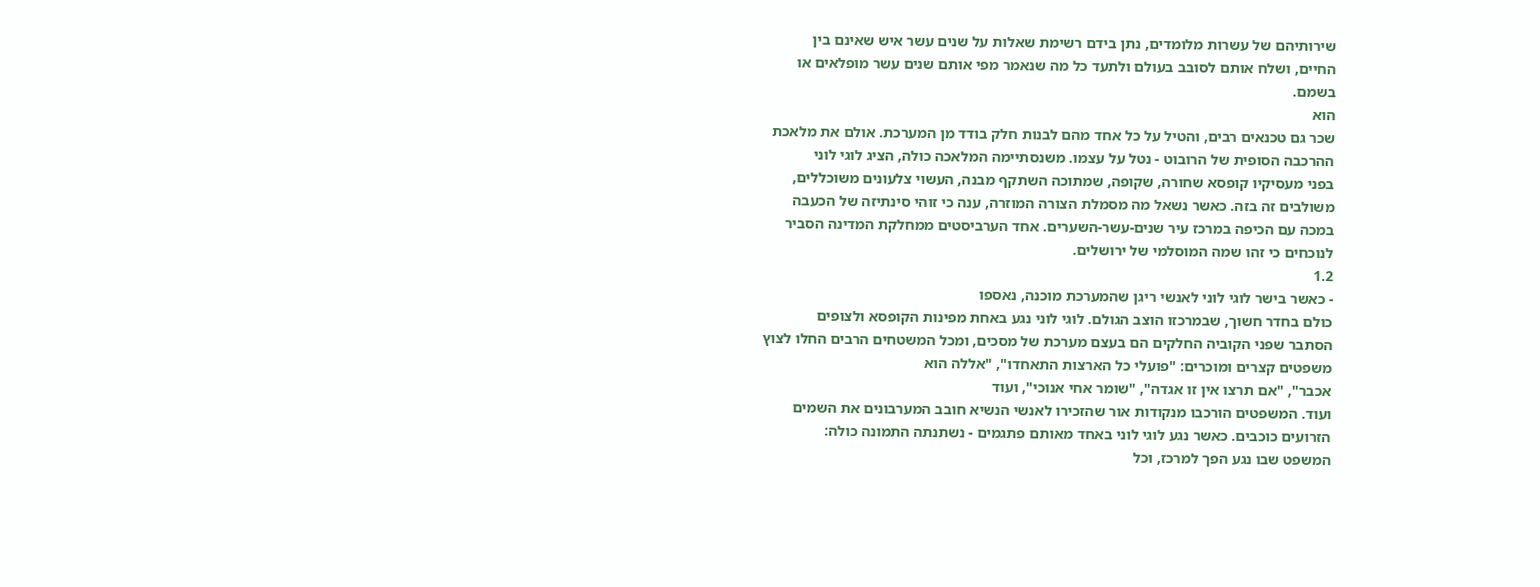שירותיהם של עשרות מלומדים, נתן בידם רשימת שאלות על שנים עשר איש שאינם בין
החיים, ושלח אותם לסובב בעולם ולתעד כל מה שנאמר מפי אותם שנים עשר מופלאים או
בשמם.
הוא
שכר גם טכנאים רבים, והטיל על כל אחד מהם לבנות חלק בודד מן המערכת. אולם את מלאכת
ההרכבה הסופית של הרובוט - נטל על עצמו. משנסתיימה המלאכה כולה, הציג לוגי לוני
בפני מעסיקיו קופסא שחורה, שקופה, שמתוכה השתקף מבנה, העשוי צלעונים משוכללים,
משולבים זה בזה. כאשר נשאל מה מסמלת הצורה המוזרה, ענה כי זוהי סינתיזה של הכעבה
במכה עם הכיפה במרכז עיר שנים-עשר-השערים. אחד הערביסטים ממחלקת המדינה הסביר
לנוכחים כי זהו שמה המוסלמי של ירושלים.
1.2
- כאשר בישר לוגי לוני לאנשי ריגן שהמערכת מוכנה, נאספו
כולם בחדר חשוך, שבמרכזו הוצב הגולם. לוגי לוני נגע באחת מפינות הקופסא ולצופים
הסתבר שפני הקוביה החלקים הם בעצם מערכת של מסכים, ומכל המשטחים הרבים החלו לצוץ
משפטים קצרים ומוכרים: "פועלי כל הארצות התאחדו", "אללה הוא
אכבר", "אם תרצו אין זו אגדה", "שומר אחי אנוכי", ועוד
ועוד. המשפטים הורכבו מנקודות אור שהזכירו לאנשי הנשיא חובב המערבונים את השמים
הזרועים כוכבים. כאשר נגע לוגי לוני באחד מאותם פתגמים - נשתנתה התמונה כולה:
המשפט שבו נגע הפך למרכז, וכל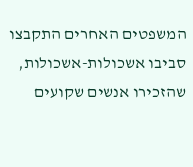המשפטים האחרים התקבצו סביבו אשכולות-אשכולות,
שהזכירו אנשים שקועים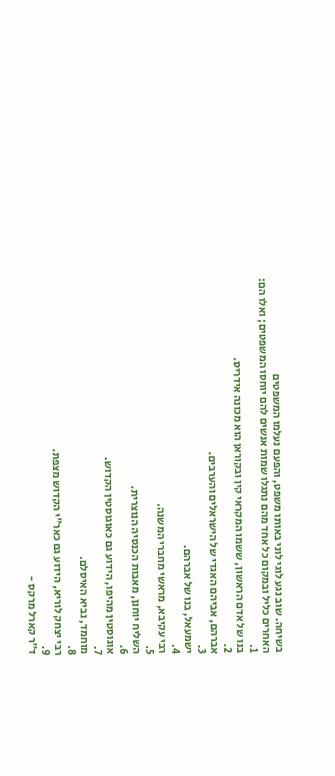בשיחה. שוב נגע לוגי לוני באותו משפט, והפעם נעלמו המשפטים
האחרים כליל ובמקום כל אחד מהם נתגלו שמות אנשים להם יוחסו המשפטים; ואלו הם:
1.
בנו של אדם הראשון, ששמו המקראי קין ובקוראן הוא מכונה אידריס.
2.
אברהם, אביהם האגדי של הישראלים והערבים.
3.
ישמעאל, בנו של אברהם.
4.
רבי עקיבא, מראשי מחברי המשנה.
5.
השליח יוחנן, מאבות הכנסיה הנוצרית.
6.
אוגוסטין מהיפו, הידוע גם כאוגוסטין הקדוש.
7.
מוחמד, נביא האיסלם.
8.
רבי יצחק לוריא, הידוע גם כאר"י הקדוש מצפת.
9.
ד"ר קארל מרקס -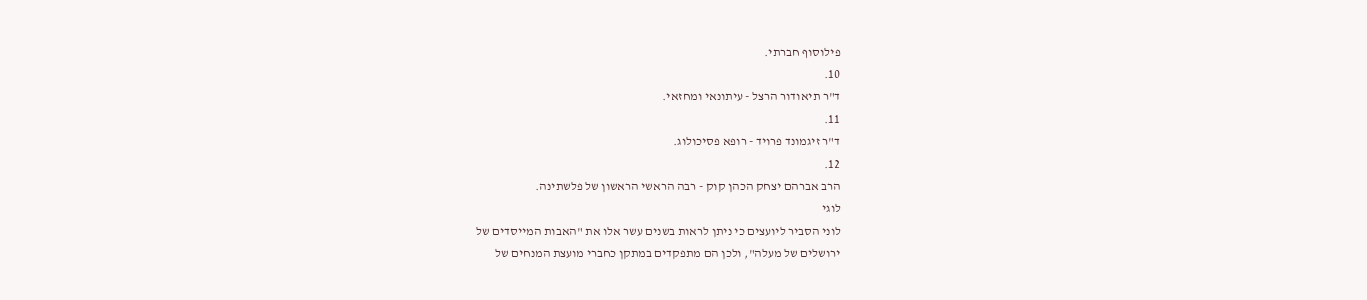פילוסוף חברתי.
10.
ד"ר תיאודור הרצל - עיתונאי ומחזאי.
11.
ד"ר זיגמונד פרויד - רופא פסיכולוג.
12.
הרב אברהם יצחק הכהן קוק - רבה הראשי הראשון של פלשתינה.
לוגי
לוני הסביר ליועצים כי ניתן לראות בשנים עשר אלו את "האבות המייסדים של
ירושלים של מעלה", ולכן הם מתפקדים במתקן כחברי מועצת המנחים של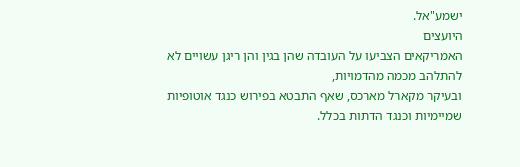ישמע"אל.
היועצים
האמריקאים הצביעו על העובדה שהן בגין והן ריגן עשויים לא להתלהב מכמה מהדמויות,
ובעיקר מקארל מארכס, שאף התבטא בפירוש כנגד אוטופיות שמיימיות וכנגד הדתות בכלל.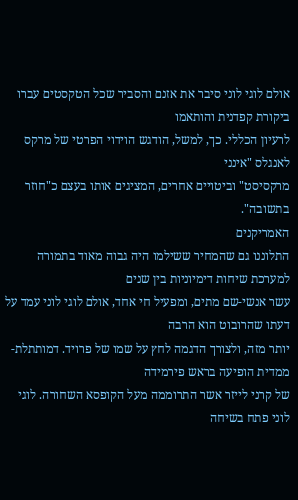אולם לוגי לוני סיבר את אזנם והסביר שכל הטקסטים עברו ביקורת קפדנית והותאמו
לרעיון הכללי. כך, למשל, הודגש הוידוי הפרטי של מרקס לאנגלס "אינני
מרקסיסט" וביטויים אחרים, המציגים אותו בעצם כ"חוזר בתשובה".
האמריקנים
התלוננו גם שהמחיר ששילמו היה גבוה מאוד בתמורה למערכת שיחות דימיוניות בין שנים
עשר אנשי-שם מתים, ומפעיל חי אחד, אולם לוגי לוני עמד על דעתו שהרובוט הוא הרבה
יותר מזה, ולצורך הדגמה לחץ על שמו של פרויד. דמותתלת-ממדית הופיעה בראש פירמידה
של קרני לייזר אשר התרוממה מעל הקופסא השחורה. לוגי לוני פתח בשיחה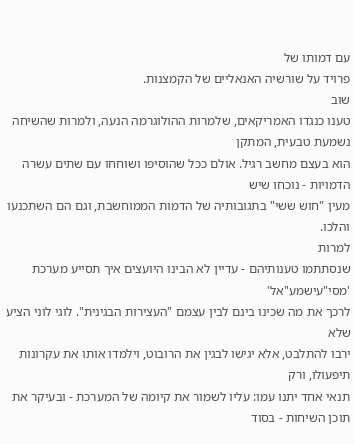עם דמותו של
פרויד על שורשיה האנאליים של הקמצנות.
שוב
טענו כנגדו האמריקאים, שלמרות ההולוגרמה הנעה, ולמרות שהשיחה נשמעת טבעית, המתקן
הוא בעצם מחשב רגיל. אולם ככל שהוסיפו ושוחחו עם שתים עשרה הדמויות - נוכחו שיש
מעין "חוש ששי" בתגובותיה של הדמות הממוחשבת, וגם הם השתכנעו והלכו.
למרות
שנסתתמו טענותיהם - עדיין לא הבינו היועצים איך תסייע מערכת 'מסי"עישמע"אל'
לרכך את מה שכינו בינם לבין עצמם "העצירות הבגינית". לוגי לוני הציע שלא
ירבו להתלבט, אלא יגישו לבגין את הרובוט, וילמדו אותו את עקרונות תיפעולו, ורק
תנאי אחד יתנו עמו: עליו לשמור את קיומה של המערכת - ובעיקר את תוכן השיחות - בסוד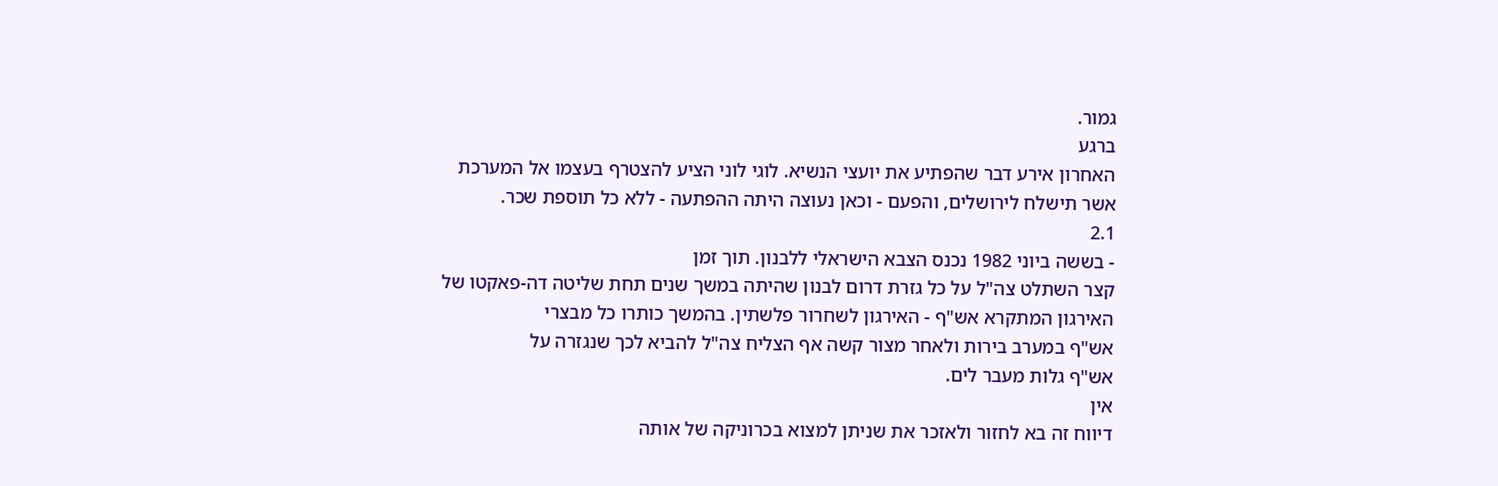גמור.
ברגע
האחרון אירע דבר שהפתיע את יועצי הנשיא. לוגי לוני הציע להצטרף בעצמו אל המערכת
אשר תישלח לירושלים, והפעם - וכאן נעוצה היתה ההפתעה - ללא כל תוספת שכר.
2.1
- בששה ביוני 1982 נכנס הצבא הישראלי ללבנון. תוך זמן
קצר השתלט צה"ל על כל גזרת דרום לבנון שהיתה במשך שנים תחת שליטה דה-פאקטו של
האירגון המתקרא אש"ף - האירגון לשחרור פלשתין. בהמשך כותרו כל מבצרי
אש"ף במערב בירות ולאחר מצור קשה אף הצליח צה"ל להביא לכך שנגזרה על
אש"ף גלות מעבר לים.
אין
דיווח זה בא לחזור ולאזכר את שניתן למצוא בכרוניקה של אותה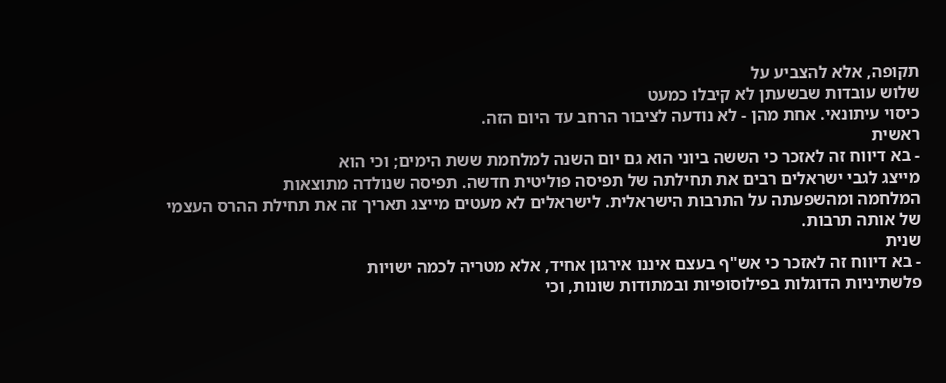תקופה, אלא להצביע על
שלוש עובדות שבשעתן לא קיבלו כמעט
כיסוי עיתונאי. אחת מהן - לא נודעה לציבור הרחב עד היום הזה.
ראשית
- בא דיווח זה לאזכר כי הששה ביוני הוא גם יום השנה למלחמת ששת הימים; וכי הוא
מייצג לגבי ישראלים רבים את תחילתה של תפיסה פוליטית חדשה. תפיסה שנולדה מתוצאות
המלחמה ומהשפעתה על התרבות הישראלית. לישראלים לא מעטים מייצג תאריך זה את תחילת ההרס העצמי של אותה תרבות.
שנית
- בא דיווח זה לאזכר כי אש"ף בעצם איננו אירגון אחיד, אלא מטריה לכמה ישויות
פלשתיניות הדוגלות בפילוסופיות ובמתודות שונות, וכי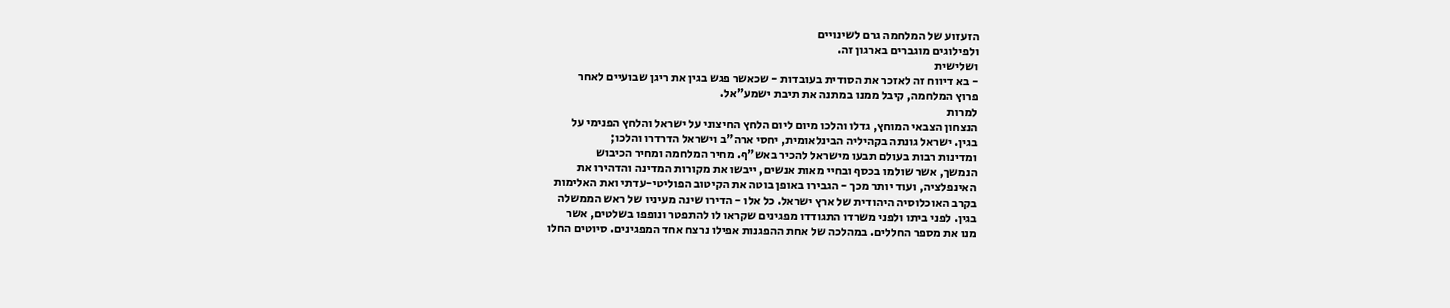הזעזוע של המלחמה גרם לשינויים
ולפילוגים מוגברים בארגון זה.
ושלישית
- בא דיווח זה לאזכר את הסודית בעובדות - שכאשר פגש בגין את ריגן שבועיים לאחר
פרוץ המלחמה, קיבל ממנו במתנה את תיבת ישמע"אל.
למרות
הנצחון הצבאי המוחץ, גדלו והלכו מיום ליום הלחץ החיצוני על ישראל והלחץ הפנימי על
בגין. ישראל גונתה בקהיליה הבינלאומית, יחסי ארה"ב וישראל הדרדרו והלכו;
ומדינות רבות בעולם תבעו מישראל להכיר באש"ף. מחיר המלחמה ומחיר הכיבוש
הנמשך, אשר שולמו בכסף ובחיי מאות אנשים, ייבשו את מקורות המדינה והדהירו את
האינפלציה, ועוד יותר מכך - הגבירו באופן בוטה את הקיטוב הפוליטי-עדתי ואת האלימות
בקרב האוכלוסיה היהודית של ארץ ישראל. כל אלו - הדירו שינה מעיניו של ראש הממשלה
בגין. לפני ביתו ולפני משרדו התגודדו מפגינים שקראו לו להתפטר ונופפו בשלטים, אשר
מנו את מספר החללים. במהלכה של אחת ההפגנות אפילו נרצח אחד המפגינים. סיוטים החלו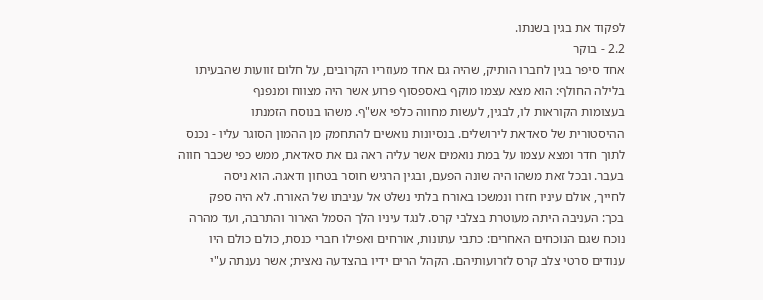לפקוד את בגין בשנתו.
2.2 - בוקר
אחד סיפר בגין לחברו הותיק, שהיה גם אחד מעוזריו הקרובים, על חלום זוועות שהבעיתו
בלילה החולף: הוא מצא עצמו מוקף באספסוף פרוע אשר היה מצווח ומנפנף
בעצומות הקוראות לו, לבגין, לעשות מחווה כלפי אש"ף. משהו בנוסח הזמנתו
ההיסטורית של סאדאת לירושלים. בנסיונות נואשים להתחמק מן ההמון הסוגר עליו - נכנס
לתוך חדר ומצא עצמו על במת נואמים אשר עליה ראה גם את סאדאת, ממש כפי שכבר חווה
בעבר. ובכל זאת משהו היה שונה הפעם, ובגין הרגיש חוסר בטחון ודאגה. הוא ניסה
לחייך, אולם עיניו חזרו ונמשכו באורח בלתי נשלט אל עניבתו של האורח. לא היה ספק
בכך: העניבה היתה מעוטרת בצלבי קרס. לנגד עיניו הלך הסמל הארור והתרבה, ועד מהרה
נוכח שגם הנוכחים האחרים: כתבי עתונות, אורחים ואפילו חברי כנסת, כולם כולם היו
ענודים סרטי צלב קרס לזרועותיהם. הקהל הרים ידיו בהצדעה נאצית; אשר נענתה ע"י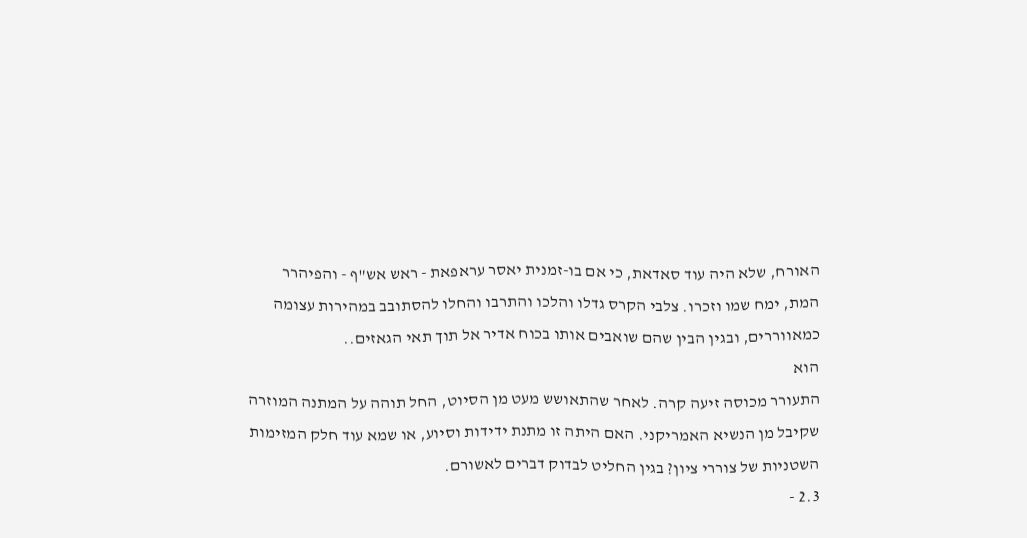האורח, שלא היה עוד סאדאת, כי אם בו-זמנית יאסר עראפאת - ראש אש"ף - והפיהרר
המת, ימח שמו וזכרו. צלבי הקרס גדלו והלכו והתרבו והחלו להסתובב במהירות עצומה
כמאווררים, ובגין הבין שהם שואבים אותו בכוח אדיר אל תוך תאי הגאזים..
הוא
התעורר מכוסה זיעה קרה. לאחר שהתאושש מעט מן הסיוט, החל תוהה על המתנה המוזרה
שקיבל מן הנשיא האמריקני. האם היתה זו מתנת ידידות וסיוע, או שמא עוד חלק המזימות
השטניות של צוררי ציון? בגין החליט לבדוק דברים לאשורם.
2.3 -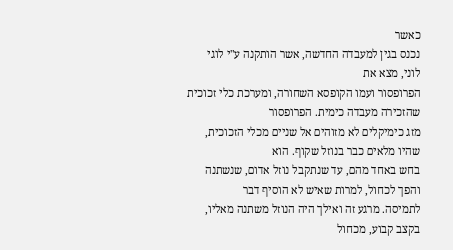כאשר
נכנס בגין למעבדה החדשה, אשר הותקנה ע"י לוגי לוני, מצא את
הפרופסור ועמו הקופסא השחורה, ומערכת כלי זכוכית שהזכירה מעבדה כימית. הפרופסור
מזג כימיקלים לא מזוהים אל שניים מכלי הזכוכית, שהיו מלאים כבר בנוזל שקוף. הוא
בחש באחד מהם, עד שנתקבל נוזל אדום, שנשתנה והפך לכחול, למרות שאיש לא הוסיף דבר
לתמיסה. מרגע זה ואילך היה הנוזל משתנה מאליו, בקצב קבוע, מכחול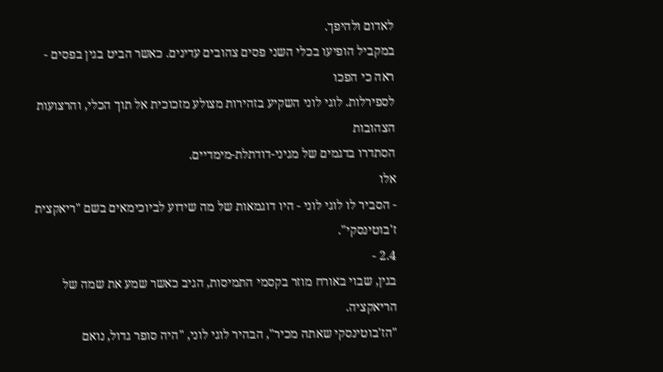לאדום ולהיפך.
במקביל הופיעו בכלי השני פסים צהובים עדינים. כאשר הביט בגין בפסים - ראה כי הפכו
לספירלות. לוגי לוני השקיע בזהירות מצולע מזכוכית אל תוך הכלי, והרצועות הצהובות
הסתדרו בדגמים של מגיני-דודתלת-מימדיים.
אלו
- הסביר לו לוגי לוני - היו דוגמאות של מה שידוע לביוכימאים בשם "ריאקצית
ז'בוטינסקי".
2.4 -
בגין, שבוי באורח מוזר בקסמי התמיסות, הגיב כאשר שמע את שמה של הריאקציה.
"הז'בוטינסקי שאתה מכיר", הבהיר לוגי לוני, "היה סופר גדול, נואם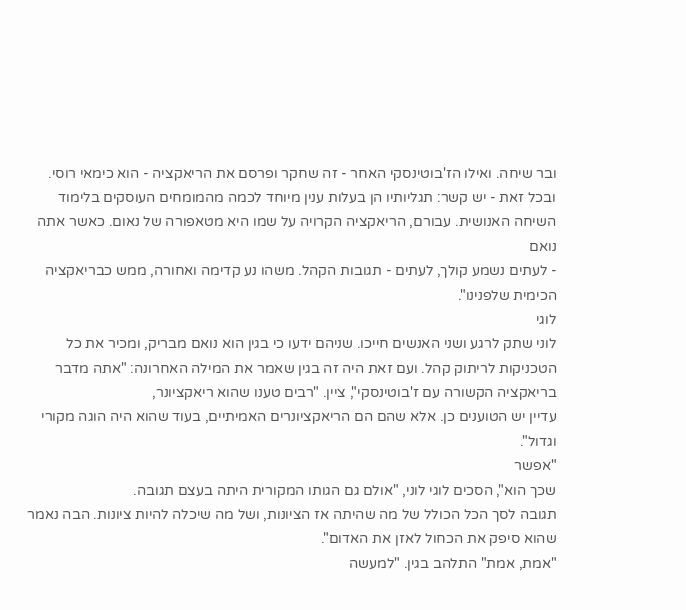ובר שיחה. ואילו הז'בוטינסקי האחר - זה שחקר ופרסם את הריאקציה - הוא כימאי רוסי.
ובכל זאת - יש קשר: תגליותיו הן בעלות ענין מיוחד לכמה מהמומחים העוסקים בלימוד
השיחה האנושית. עבורם, הריאקציה הקרויה על שמו היא מטאפורה של נאום. כאשר אתה נואם
- לעתים נשמע קולך, לעתים - תגובות הקהל. משהו נע קדימה ואחורה, ממש כבריאקציה
הכימית שלפנינו".
לוגי
לוני שתק לרגע ושני האנשים חייכו. שניהם ידעו כי בגין הוא נואם מבריק, ומכיר את כל
הטכניקות לריתוק קהל. ועם זאת היה זה בגין שאמר את המילה האחרונה: "אתה מדבר
בריאקציה הקשורה עם ז'בוטינסקי", ציין. "רבים טענו שהוא ריאקציונר,
עדיין יש הטוענים כן. אלא שהם הם הריאקציונרים האמיתיים, בעוד שהוא היה הוגה מקורי
וגדול".
"אפשר
שכך הוא", הסכים לוגי לוני, "אולם גם הגותו המקורית היתה בעצם תגובה.
תגובה לסך הכל הכולל של מה שהיתה אז הציונות, ושל מה שיכלה להיות ציונות. הבה נאמר
שהוא סיפק את הכחול לאזן את האדום".
"אמת, אמת" התלהב בגין. "למעשה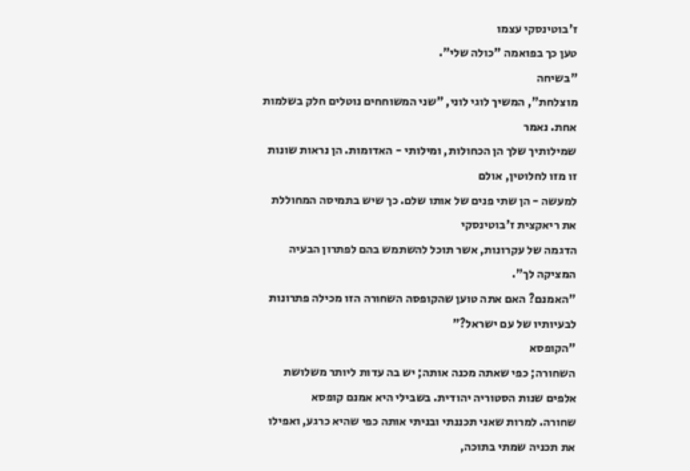ז'בוטינסקי עצמו
טען כך בפואמה "כולה שלי".
"בשיחה
מוצלחת", המשיך לוגי לוני, "שני המשוחחים נוטלים חלק בשלמות אחת. נאמר
שמילותיך שלך הן הכחולות, ומילותי - האדומות. הן נראות שונות זו מזו לחלוטין, אולם
למעשה - הן שתי פנים של אותו שלם. כך שיש בתמיסה המחוללת את ריאקצית ז'בוטינסקי
הדגמה של עקרונות, אשר תוכל להשתמש בהם לפתרון הבעיה המציקה לך".
"האמנם? האם אתה טוען שהקופסה השחורה הזו מכילה פתרונות
לבעיותיו של עם ישראל?"
"הקופסא
השחורה; כפי שאתה מכנה אותה; יש בה עדות ליותר משלושת אלפים שנות הסטוריה יהודית. בשבילי היא אמנם קופסא
שחורה. למרות שאני תכננתי ובניתי אותה כפי שהיא כרגע, ואפילו את תכניה שמתי בתוכה,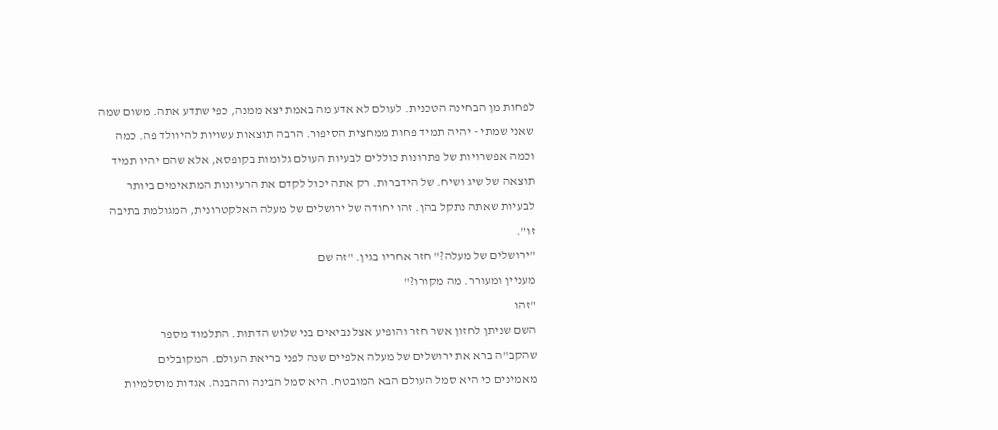לפחות מן הבחינה הטכנית. לעולם לא אדע מה באמת יצא ממנה, כפי שתדע אתה. משום שמה
שאני שמתי - יהיה תמיד פחות ממחצית הסיפור. הרבה תוצאות עשויות להיוולד פה. כמה
וכמה אפשרויות של פתרונות כוללים לבעיות העולם גלומות בקופסא, אלא שהם יהיו תמיד
תוצאה של שיג ושיח. של הידברות. רק אתה יכול לקדם את הרעיונות המתאימים ביותר
לבעיות שאתה נתקל בהן. זהו יחודה של ירושלים של מעלה האלקטרונית, המגולמת בתיבה
זו".
"ירושלים של מעלה?" חזר אחריו בגין. "זה שם
מעניין ומעורר. מה מקורו?"
"זהו
השם שניתן לחזון אשר חזר והופיע אצל נביאים בני שלוש הדתות. התלמוד מספר
שהקב"ה ברא את ירושלים של מעלה אלפיים שנה לפני בריאת העולם. המקובלים
מאמינים כי היא סמל העולם הבא המובטח. היא סמל הבינה וההבנה. אגדות מוסלמיות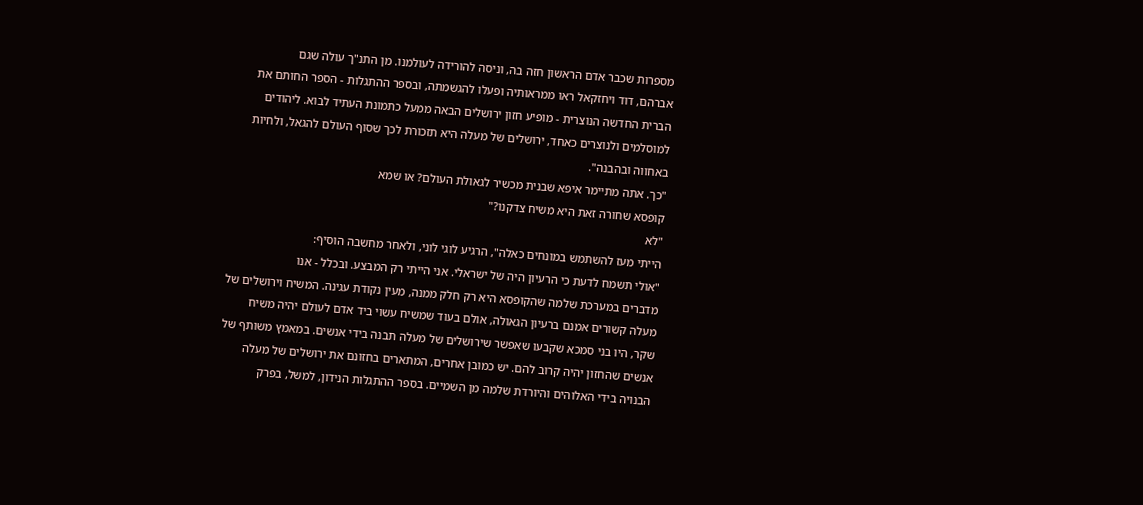מספרות שכבר אדם הראשון חזה בה, וניסה להורידה לעולמנו. מן התנ"ך עולה שגם
אברהם, דוד ויחזקאל ראו ממראותיה ופעלו להגשמתה, ובספר ההתגלות - הספר החותם את
הברית החדשה הנוצרית - מופיע חזון ירושלים הבאה ממעל כתמונת העתיד לבוא. ליהודים
למוסלמים ולנוצרים כאחד, ירושלים של מעלה היא תזכורת לכך שסוף העולם להגאל, ולחיות
באחווה ובהבנה".
"כך. אתה מתיימר איפא שבנית מכשיר לגאולת העולם? או שמא
קופסא שחורה זאת היא משיח צדקנו?"
"לא
הייתי מעז להשתמש במונחים כאלה", הרגיע לוגי לוני, ולאחר מחשבה הוסיף:
"אולי תשמח לדעת כי הרעיון היה של ישראלי. אני הייתי רק המבצע. ובכלל - אנו
מדברים במערכת שלמה שהקופסא היא רק חלק ממנה, מעין נקודת עגינה. המשיח וירושלים של
מעלה קשורים אמנם ברעיון הגאולה, אולם בעוד שמשיח עשוי ביד אדם לעולם יהיה משיח
שקר, היו בני סמכא שקבעו שאפשר שירושלים של מעלה תבנה בידי אנשים. במאמץ משותף של
אנשים שהחזון יהיה קרוב להם. יש כמובן אחרים, המתארים בחזונם את ירושלים של מעלה
הבנויה בידי האלוהים והיורדת שלמה מן השמיים. בספר ההתגלות הנידון, למשל, בפרק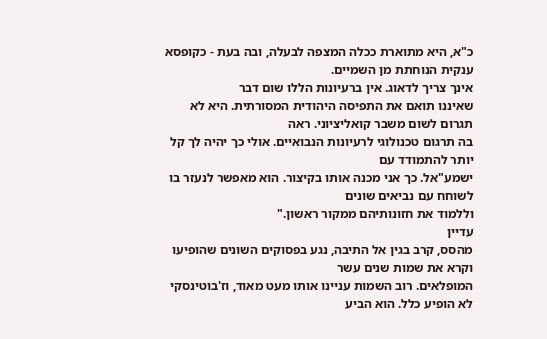כ"א, היא מתוארת ככלה המצפה לבעלה, ובה בעת - כקופסא ענקית הנוחתת מן השמיים.
אינך צריך לדאוג. אין ברעיונות הללו שום דבר
שאיננו תואם את התפיסה היהודית המסורתית. היא לא תגרום לשום משבר קואליציוני. ראה
בה תרגום טכנולוגי לרעיונות הנבואיים. אולי כך יהיה לך קל יותר להתמודד עם
ישמע"אל. כך אני מכנה אותו בקיצור. הוא מאפשר לנעזר בו לשוחח עם נביאים שונים
וללמוד את חזונותיהם ממקור ראשון."
עדיין
מהסס, קרב בגין אל התיבה, נגע בפסוקים השונים שהופיעו וקרא את שמות שנים עשר
המופלאים. רוב השמות עניינו אותו מעט מאוד, וז'בוטינסקי לא הופיע כלל. הוא הביע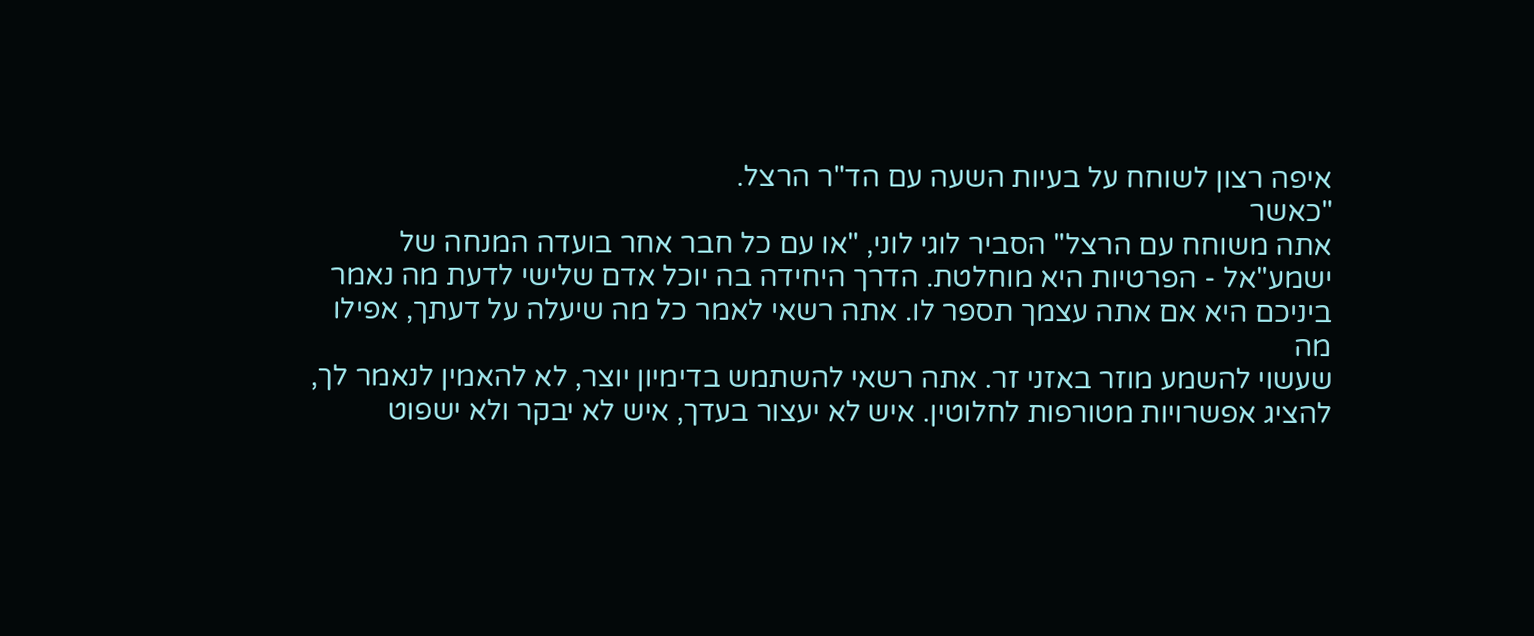איפה רצון לשוחח על בעיות השעה עם הד"ר הרצל.
"כאשר
אתה משוחח עם הרצל" הסביר לוגי לוני, "או עם כל חבר אחר בועדה המנחה של
ישמע"אל - הפרטיות היא מוחלטת. הדרך היחידה בה יוכל אדם שלישי לדעת מה נאמר
ביניכם היא אם אתה עצמך תספר לו. אתה רשאי לאמר כל מה שיעלה על דעתך, אפילו מה
שעשוי להשמע מוזר באזני זר. אתה רשאי להשתמש בדימיון יוצר, לא להאמין לנאמר לך,
להציג אפשרויות מטורפות לחלוטין. איש לא יעצור בעדך, איש לא יבקר ולא ישפוט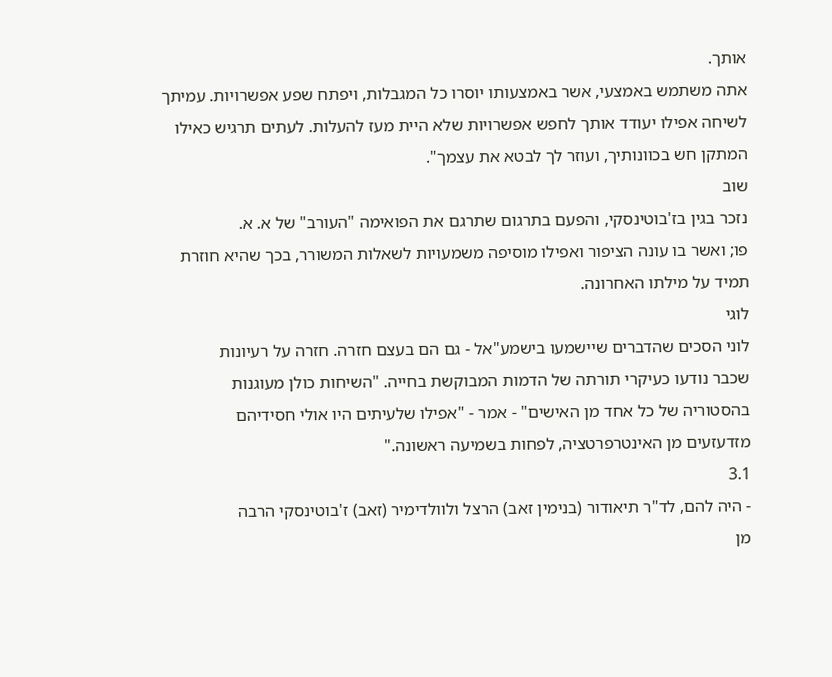אותך.
אתה משתמש באמצעי, אשר באמצעותו יוסרו כל המגבלות, ויפתח שפע אפשרויות. עמיתך
לשיחה אפילו יעודד אותך לחפש אפשרויות שלא היית מעז להעלות. לעתים תרגיש כאילו
המתקן חש בכוונותיך, ועוזר לך לבטא את עצמך".
שוב
נזכר בגין בז'בוטינסקי, והפעם בתרגום שתרגם את הפואימה "העורב" של א. א.
פו; ואשר בו עונה הציפור ואפילו מוסיפה משמעויות לשאלות המשורר, בכך שהיא חוזרת
תמיד על מילתו האחרונה.
לוגי
לוני הסכים שהדברים שיישמעו בישמע"אל - גם הם בעצם חזרה. חזרה על רעיונות
שכבר נודעו כעיקרי תורתה של הדמות המבוקשת בחייה. "השיחות כולן מעוגנות
בהסטוריה של כל אחד מן האישים" - אמר - "אפילו שלעיתים היו אולי חסידיהם
מזדעזעים מן האינטרפרטציה, לפחות בשמיעה ראשונה."
3.1
- היה להם, לד"ר תיאודור (בנימין זאב) הרצל ולוולדימיר (זאב) ז'בוטינסקי הרבה
מן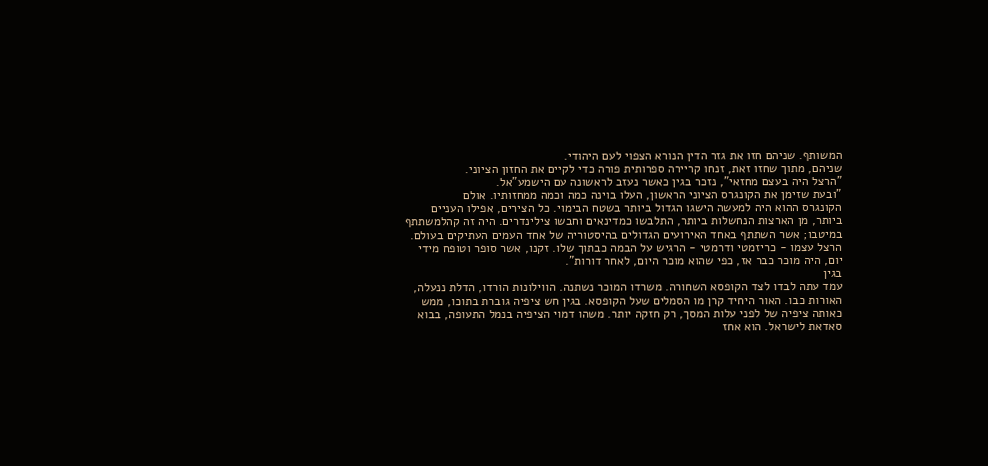המשותף. שניהם חזו את גזר הדין הנורא הצפוי לעם היהודי.
שניהם, מתוך שחזו זאת, זנחו קריירה ספרותית פורה כדי לקיים את החזון הציוני.
"הרצל היה בעצם מחזאי", נזכר בגין כאשר נעזב לראשונה עם הישמע"אל.
"ובעת שזימן את הקונגרס הציוני הראשון, העלו בוינה כמה וכמה ממחזותיו. אולם
הקונגרס ההוא היה למעשה הישגו הגדול ביותר בשטח הבימוי. כל הצירים, אפילו העניים
ביותר, מן הארצות הנחשלות ביותר, התלבשו כמדינאים וחבשו צילינדרים. היה זה קהלמשתתף
במיטבו; אשר השתתף באחד האירועים הגדולים בהיסטוריה של אחד העמים העתיקים בעולם.
הרצל עצמו - כריזמטי ודרמטי - הרגיש על הבמה כבתוך שלו. זקנו, אשר סופר וטופח מידי
יום, היה מוכר כבר אז, כפי שהוא מוכר היום, לאחר דורות".
בגין
עמד עתה לבדו לצד הקופסא השחורה. משרדו המוכר נשתנה. הווילונות הורדו, הדלת ננעלה,
האורות כבו. האור היחיד קרן מו הסמלים שעל הקופסא. בגין חש ציפיה גוברת בתוכו, ממש
כאותה ציפיה של לפני עלות המסך, רק חזקה יותר. משהו דמוי הציפיה בנמל התעופה, בבוא
סאדאת לישראל. הוא אחז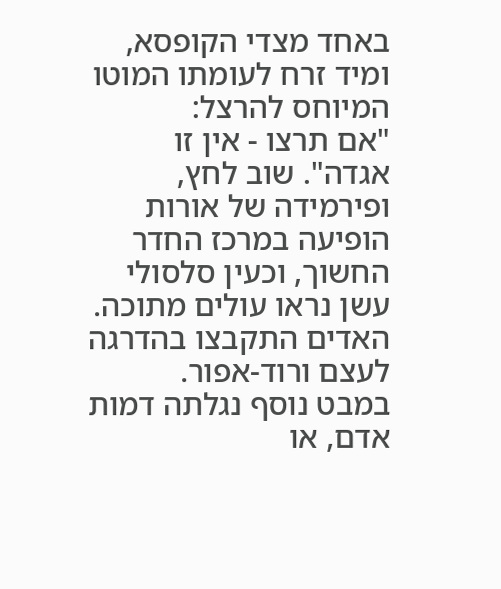באחד מצדי הקופסא, ומיד זרח לעומתו המוטו המיוחס להרצל:
"אם תרצו - אין זו אגדה". שוב לחץ, ופירמידה של אורות הופיעה במרכז החדר
החשוך, וכעין סלסולי עשן נראו עולים מתוכה. האדים התקבצו בהדרגה לעצם ורוד-אפור.
במבט נוסף נגלתה דמות אדם, או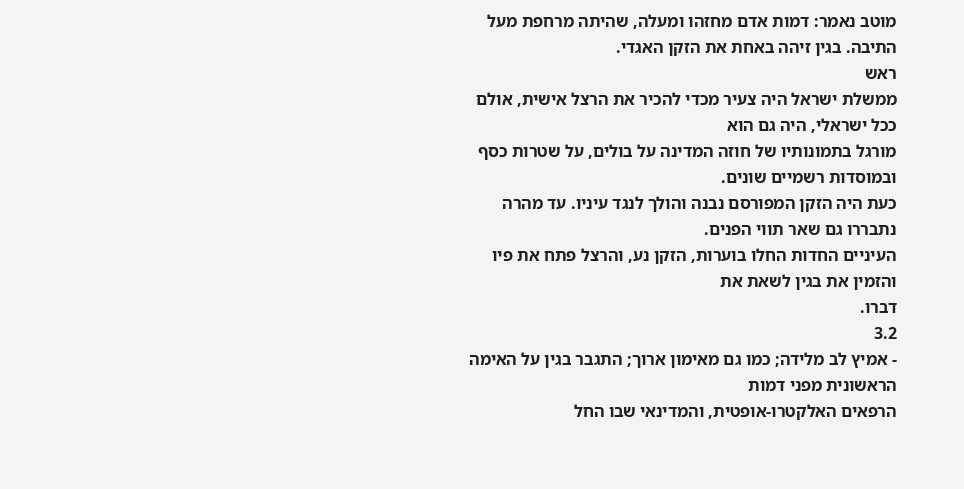מוטב נאמר: דמות אדם מחזהו ומעלה, שהיתה מרחפת מעל
התיבה. בגין זיהה באחת את הזקן האגדי.
ראש
ממשלת ישראל היה צעיר מכדי להכיר את הרצל אישית, אולם ככל ישראלי, היה גם הוא
מורגל בתמונותיו של חוזה המדינה על בולים, על שטרות כסף ובמוסדות רשמיים שונים.
כעת היה הזקן המפורסם נבנה והולך לנגד עיניו. עד מהרה נתבררו גם שאר תווי הפנים.
העיניים החדות החלו בוערות, הזקן נע, והרצל פתח את פיו והזמין את בגין לשאת את
דברו.
3.2
- אמיץ לב מלידה; כמו גם מאימון ארוך; התגבר בגין על האימה הראשונית מפני דמות
הרפאים האלקטרו-אופטית, והמדינאי שבו החל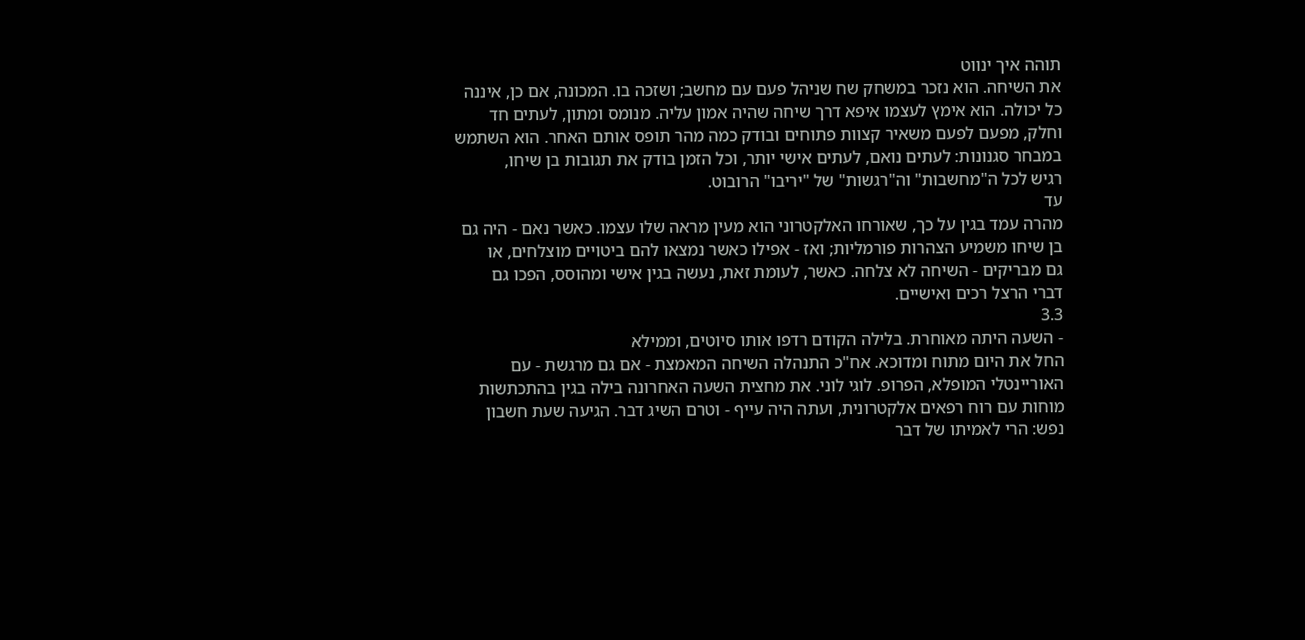תוהה איך ינווט
את השיחה. הוא נזכר במשחק שח שניהל פעם עם מחשב; ושזכה בו. המכונה, אם כן, איננה
כל יכולה. הוא אימץ לעצמו איפא דרך שיחה שהיה אמון עליה. מנומס ומתון, לעתים חד
וחלק, מפעם לפעם משאיר קצוות פתוחים ובודק כמה מהר תופס אותם האחר. הוא השתמש
במבחר סגנונות: לעתים נואם, לעתים אישי יותר, וכל הזמן בודק את תגובות בן שיחו,
רגיש לכל ה"מחשבות" וה"רגשות" של "יריבו" הרובוט.
עד
מהרה עמד בגין על כך, שאורחו האלקטרוני הוא מעין מראה שלו עצמו. כאשר נאם - היה גם
בן שיחו משמיע הצהרות פורמליות; ואז - אפילו כאשר נמצאו להם ביטויים מוצלחים, או
גם מבריקים - השיחה לא צלחה. כאשר, לעומת זאת, נעשה בגין אישי ומהוסס, הפכו גם
דברי הרצל רכים ואישיים.
3.3
- השעה היתה מאוחרת. בלילה הקודם רדפו אותו סיוטים, וממילא
החל את היום מתוח ומדוכא. אח"כ התנהלה השיחה המאמצת - אם גם מרגשת - עם
האוריינטלי המופלא, הפרופ. לוגי לוני. את מחצית השעה האחרונה בילה בגין בהתכתשות
מוחות עם רוח רפאים אלקטרונית, ועתה היה עייף - וטרם השיג דבר. הגיעה שעת חשבון
נפש: הרי לאמיתו של דבר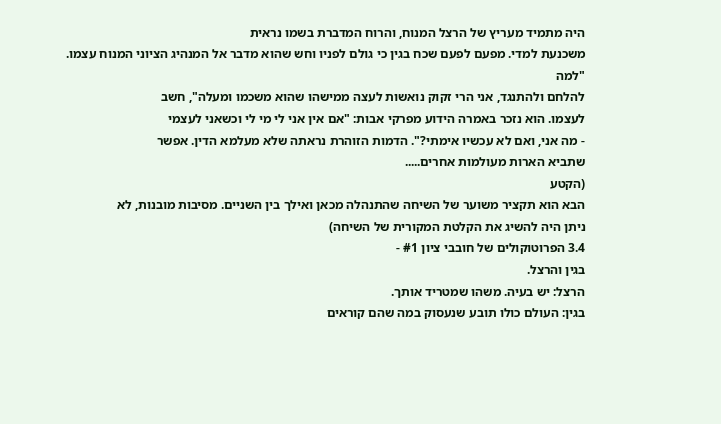היה מתמיד מעריץ של הרצל המנוח, והרוח המדברת בשמו נראית
משכנעת למדי. מפעם לפעם שכח בגין כי גולם לפניו וחש שהוא מדבר אל המנהיג הציוני המנוח עצמו.
"למה
להלחם ולהתנגד, אני הרי זקוק נואשות לעצה ממישהו שהוא משכמו ומעלה", חשב
לעצמו. הוא נזכר באמרה הידוע מפרקי אבות: "אם אין אני לי מי לי וכשאני לעצמי
- מה אני, ואם לא עכשיו אימתי?". הדמות הזוהרת נראתה שלא מעלמא הדין. אפשר
שתביא הארות מעולמות אחרים.....
(הקטע
הבא הוא תקציר משוער של השיחה שהתנהלה מכאן ואילך בין השניים. מסיבות מובנות, לא
ניתן היה להשיג את הקלטת המקורית של השיחה)
3.4 הפרוטוקולים של חובבי ציון #1 -
בגין והרצל.
הרצל: יש בעיה. משהו שמטריד אותך.
בגין: העולם כולו תובע שנעסוק במה שהם קוראים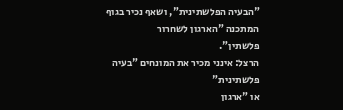"הבעיה הפלשתינית", ושאף נכיר בגוף המתכנה "הארגון לשחרור
פלשתין".
הרצל: אינני מכיר את המונחים "בעיה פלשתינית"
או "ארגון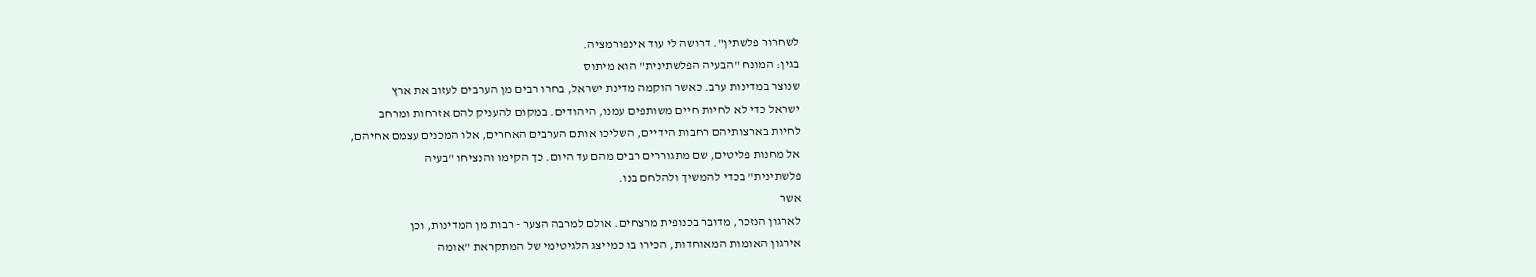לשחרור פלשתין". דרושה לי עוד אינפורמציה.
בגין: המונח "הבעיה הפלשתינית" הוא מיתוס
שנוצר במדינות ערב. כאשר הוקמה מדינת ישראל, בחרו רבים מן הערבים לעזוב את ארץ
ישראל כדי לא לחיות חיים משותפים עמנו, היהודים. במקום להעניק להם אזרחות ומרחב
לחיות בארצותיהם רחבות הידיים, השליכו אותם הערבים האחרים, אלו המכנים עצמם אחיהם,
אל מחנות פליטים, שם מתגוררים רבים מהם עד היום. כך הקימו והנציחו "בעיה
פלשתינית" בכדי להמשיך ולהלחם בנו.
אשר
לארגון הנזכר, מדובר בכנופית מרצחים. אולם למרבה הצער - רבות מן המדינות, וכן
אירגון האומות המאוחדות, הכירו בו כמייצג הלגיטימי של המתקראת "אומה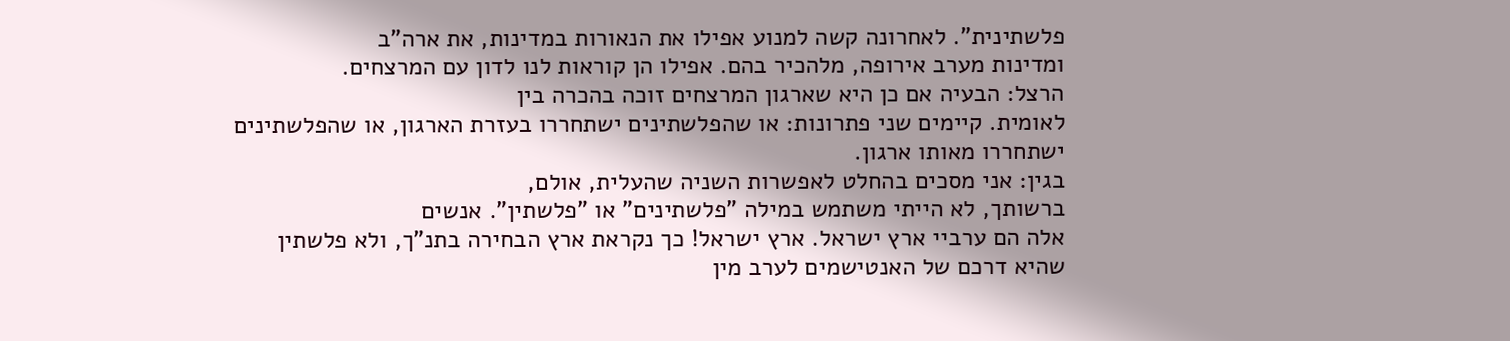פלשתינית". לאחרונה קשה למנוע אפילו את הנאורות במדינות, את ארה"ב
ומדינות מערב אירופה, מלהכיר בהם. אפילו הן קוראות לנו לדון עם המרצחים.
הרצל: הבעיה אם כן היא שארגון המרצחים זוכה בהכרה בין
לאומית. קיימים שני פתרונות: או שהפלשתינים ישתחררו בעזרת הארגון, או שהפלשתינים
ישתחררו מאותו ארגון.
בגין: אני מסכים בהחלט לאפשרות השניה שהעלית, אולם,
ברשותך, לא הייתי משתמש במילה "פלשתינים" או "פלשתין". אנשים
אלה הם ערביי ארץ ישראל. ארץ ישראל! כך נקראת ארץ הבחירה בתנ"ך, ולא פלשתין
שהיא דרכם של האנטישמים לערב מין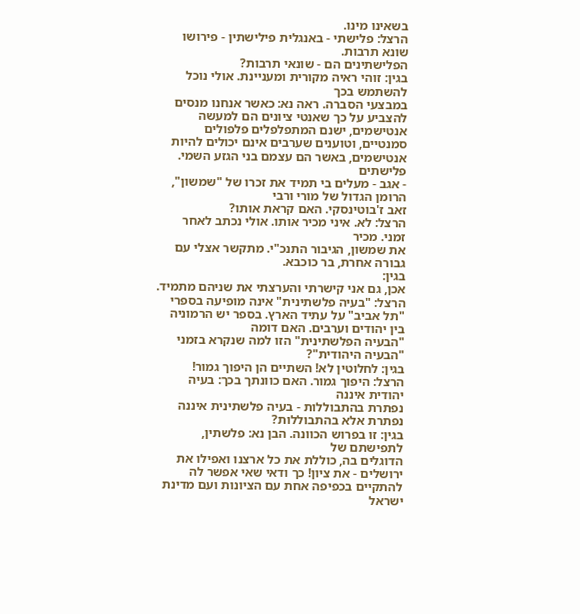בשאינו מינו.
הרצל: פלישתי - באנגלית פילישתין - פירושו שונא תרבות.
הפלישתינים הם - שונאי תרבות?
בגין: זוהי ראיה מקורית ומעניינת. אולי נוכל להשתמש בכך
במבצעי הסברה. ראה נא: כאשר אנחנו מנסים להצביע על כך שאנטי ציונים הם למעשה
אנטישמים, ישנם המתפלפלים פלפולים סמנטיים, וטוענים שערבים אינם יכולים להיות
אנטישמים, באשר הם עצמם בני הגזע השמי.
פלישתים
- אגב - מעלים בי תמיד את זכרו של "שמשון", הרומן הגדול של מורי ורבי
זאב ז'בוטינסקי. האם קראת אותו?
הרצל: לא. איני מכיר אותו. אולי נכתב לאחר זמני. מכיר
את שמשון, הגיבור התנכ"י. מתקשר אצלי עם גבורה אחרת, בר כוכבא.
בגין:
אכן, גם אני קישרתי והערצתי את שניהם מתמיד.
הרצל: "בעיה פלשתינית" אינה מופיעה בספרי
"תל אביב" על עתיד הארץ. בספר יש הרמוניה בין יהודים וערבים. האם דומה
"הבעיה הפלשתינית" הזו למה שנקרא בזמני "הבעיה היהודית"?
בגין: לחלוטין לא! השתיים הן היפוך גמור!
הרצל: היפוך גמור. האם כוונתך בכך: בעיה יהודית איננה
נפתרת בהתבוללות - בעיה פלשתינית איננה נפתרת אלא בהתבוללות?
בגין: זו בפרוש הכוונה. הבן נא: פלשתין, לתפישתם של
הדוגלים בה, כוללת את כל ארצנו ואפילו את ירושלים - את ציון! כך ודאי שאי אפשר לה
להתקיים בכפיפה אחת עם הציונות ועם מדינת ישראל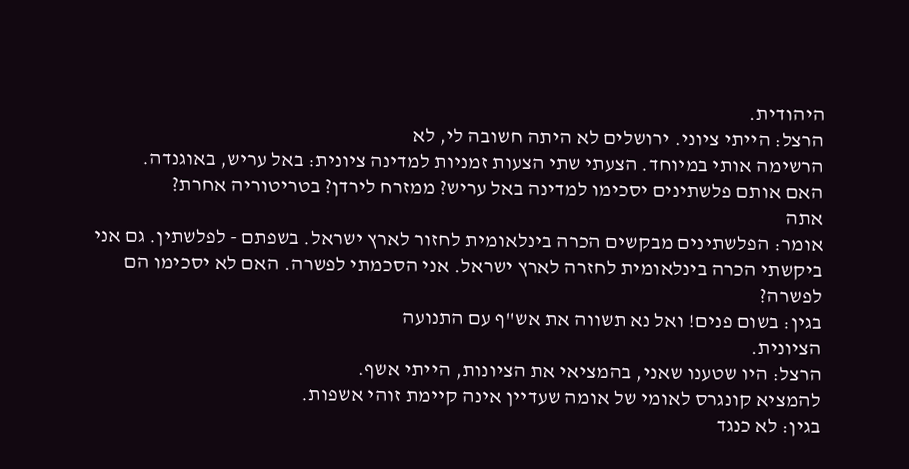היהודית.
הרצל: הייתי ציוני. ירושלים לא היתה חשובה לי, לא
הרשימה אותי במיוחד. הצעתי שתי הצעות זמניות למדינה ציונית: באל עריש, באוגנדה.
האם אותם פלשתינים יסכימו למדינה באל עריש? ממזרח לירדן? בטריטוריה אחרת?
אתה
אומר: הפלשתינים מבקשים הכרה בינלאומית לחזור לארץ ישראל. בשפתם - לפלשתין. גם אני
ביקשתי הכרה בינלאומית לחזרה לארץ ישראל. אני הסכמתי לפשרה. האם לא יסכימו הם
לפשרה?
בגין: בשום פנים! ואל נא תשווה את אש"ף עם התנועה
הציונית.
הרצל: היו שטענו שאני, בהמציאי את הציונות, הייתי אשף.
להמציא קונגרס לאומי של אומה שעדיין אינה קיימת זוהי אשפות.
בגין: לא כנגד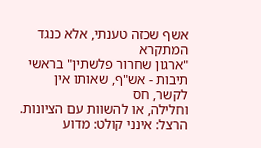אשף שכזה טענתי, אלא כנגד המתקרא
"ארגון שחרור פלשתין" בראשי תיבות - אש"ף, שאותו אין לקשר, חס
וחלילה, או להשוות עם הציונות.
הרצל: אינני קולט: מדוע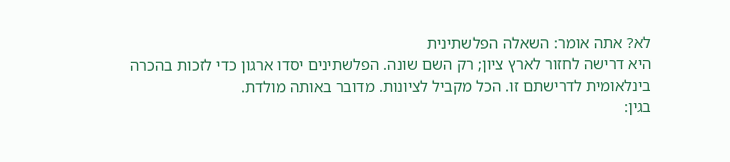לא? אתה אומר: השאלה הפלשתינית
היא דרישה לחזור לארץ ציון; רק השם שונה. הפלשתינים יסדו ארגון כדי לזכות בהכרה
בינלאומית לדרישתם זו. הכל מקביל לציונות. מדובר באותה מולדת.
בגין: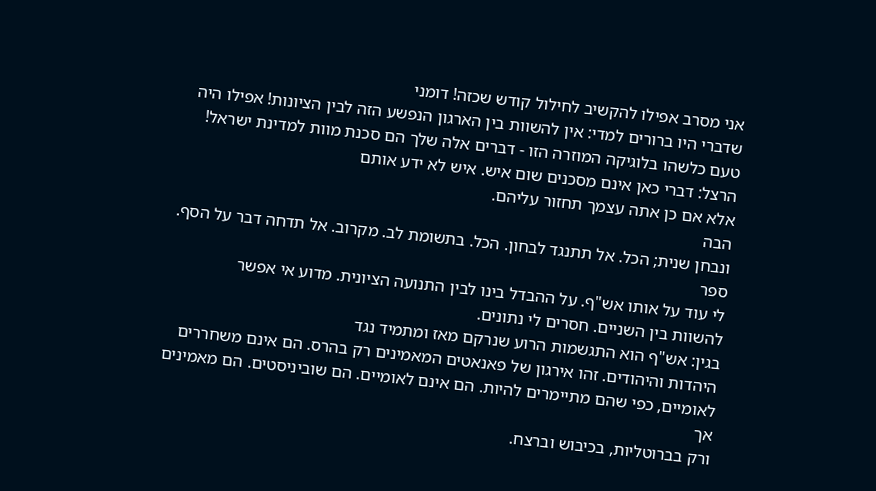אני מסרב אפילו להקשיב לחילול קודש שכזה! דומני
שדברי היו ברורים למדי: אין להשוות בין הארגון הנפשע הזה לבין הציונות! אפילו היה
טעם כלשהו בלוגיקה המוזרה הזו - דברים אלה שלך הם סכנת מוות למדינת ישראל!
הרצל: דברי כאן אינם מסכנים שום איש. איש לא ידע אותם
אלא אם כן אתה עצמך תחזור עליהם.
הבה
ונבחן שנית; הכל. אל תתנגד לבחון. הכל. בתשומת לב. מקרוב. אל תדחה דבר על הסף. ספר
לי עוד על אותו אש"ף. על ההבדל בינו לבין התנועה הציונית. מדוע אי אפשר
להשוות בין השניים. חסרים לי נתונים.
בגין: אש"ף הוא התגשמות הרוע שנרקם מאז ומתמיד נגד
היהדות והיהודים. זהו אירגון של פאנאטים המאמינים רק בהרס. הם אינם משחררים
לאומיים, כפי שהם מתיימרים להיות. הם אינם לאומיים. הם שוביניסטים. הם מאמינים אך
ורק בברוטליות, בכיבוש וברצח.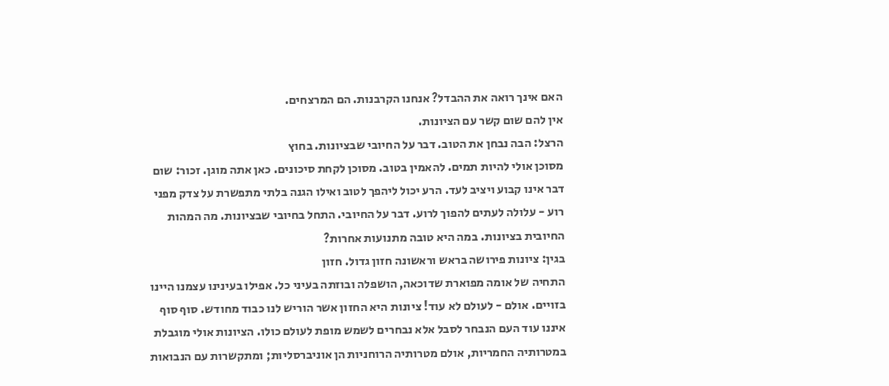האם אינך רואה את ההבדל? אנחנו הקרבנות. הם המרצחים.
אין להם שום קשר עם הציונות.
הרצל: הבה נבחן את הטוב. דבר על החיובי שבציונות. בחוץ
מסוכן אולי להיות תמים. להאמין בטוב. מסוכן לקחת סיכונים. כאן אתה מוגן. זכור: שום
דבר אינו קבוע ויציב לעד. הרע יכול ליהפך לטוב ואילו הגנה בלתי מתפשרת על צדק מפני
רוע - עלולה לעתים להפוך לרוע. דבר על החיובי. התחל בחיובי שבציונות. מה המהות
החיובית בציונות. במה היא טובה מתנועות אחרות?
בגין: ציונות פירושה בראש וראשונה חזון גדול. חזון
התחיה של אומה מפוארת שדוכאה, הושפלה ובוזתה בעיני כל. אפילו בעינינו עצמנו היינו
בזויים. אולם - לעולם לא עוד! ציונות היא החזון אשר הוריש לנו כבוד מחודש. סוף סוף
איננו עוד העם הנבחר לסבל אלא נבחרים לשמש מופת לעולם כולו. הציונות אולי מוגבלת
במטרותיה החמריות, אולם מטרותיה הרוחניות הן אוניברסליות; ומתקשרות עם הנבואות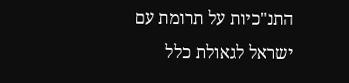התנ"כיות על תרומת עם ישראל לגאולת כלל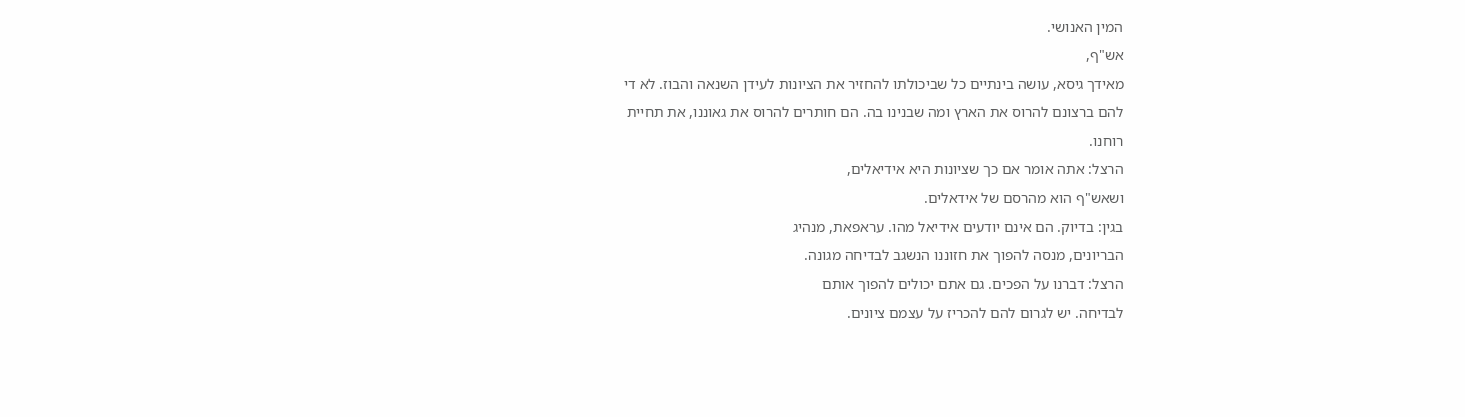המין האנושי.
אש"ף,
מאידך גיסא, עושה בינתיים כל שביכולתו להחזיר את הציונות לעידן השנאה והבוז. לא די
להם ברצונם להרוס את הארץ ומה שבנינו בה. הם חותרים להרוס את גאוננו, את תחיית
רוחנו.
הרצל: אתה אומר אם כך שציונות היא אידיאלים,
ושאש"ף הוא מהרסם של אידאלים.
בגין: בדיוק. הם אינם יודעים אידיאל מהו. עראפאת, מנהיג
הבריונים, מנסה להפוך את חזוננו הנשגב לבדיחה מגונה.
הרצל: דברנו על הפכים. גם אתם יכולים להפוך אותם
לבדיחה. יש לגרום להם להכריז על עצמם ציונים.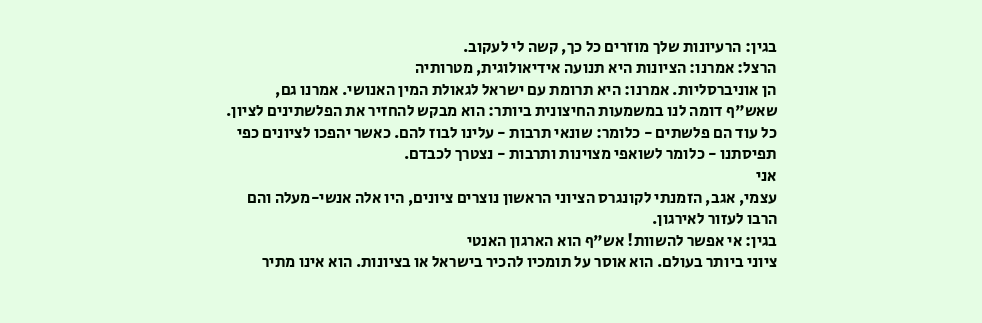בגין: הרעיונות שלך מוזרים כל כך, קשה לי לעקוב.
הרצל: אמרנו: הציונות היא תנועה אידיאולוגית, מטרותיה
הן אוניברסליות. אמרנו: היא תרומת עם ישראל לגאולת המין האנושי. אמרנו גם,
שאש"ף דומה לנו במשמעות החיצונית ביותר: הוא מבקש להחזיר את הפלשתינים לציון.
כל עוד הם פלשתים - כלומר: שונאי תרבות - עלינו לבוז להם. כאשר יהפכו לציונים כפי
תפיסתנו - כלומר לשואפי מצוינות ותרבות - נצטרך לכבדם.
אני
עצמי, אגב, הזמנתי לקונגרס הציוני הראשון נוצרים ציונים, היו אלה אנשי-מעלה והם
הרבו לעזור לאירגון.
בגין: אי אפשר להשוות! אש"ף הוא הארגון האנטי
ציוני ביותר בעולם. הוא אוסר על תומכיו להכיר בישראל או בציונות. הוא אינו מתיר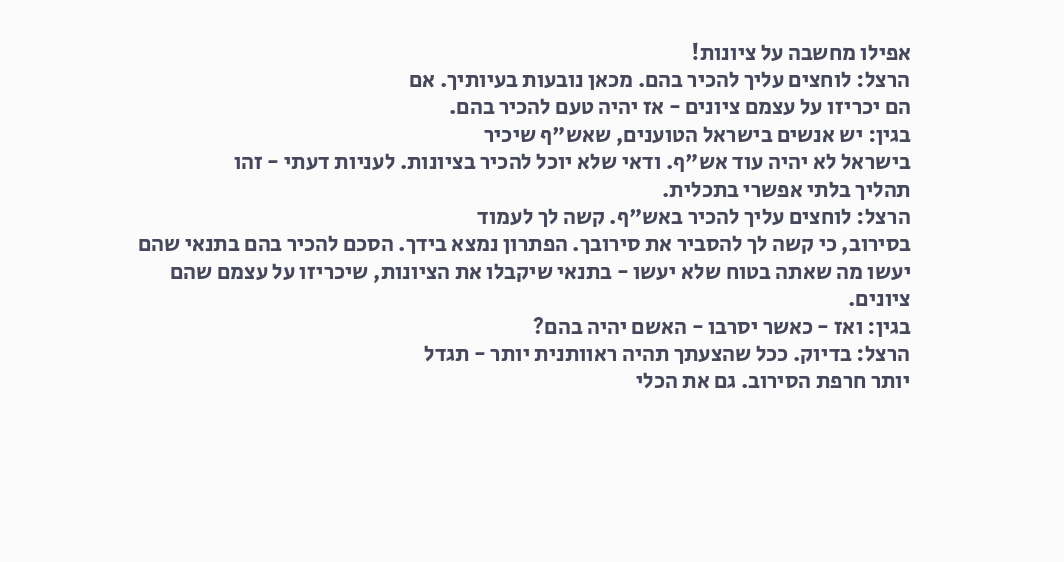אפילו מחשבה על ציונות!
הרצל: לוחצים עליך להכיר בהם. מכאן נובעות בעיותיך. אם
הם יכריזו על עצמם ציונים - אז יהיה טעם להכיר בהם.
בגין: יש אנשים בישראל הטוענים, שאש"ף שיכיר
בישראל לא יהיה עוד אש"ף. ודאי שלא יוכל להכיר בציונות. לעניות דעתי - זהו
תהליך בלתי אפשרי בתכלית.
הרצל: לוחצים עליך להכיר באש"ף. קשה לך לעמוד
בסירוב, כי קשה לך להסביר את סירובך. הפתרון נמצא בידך. הסכם להכיר בהם בתנאי שהם
יעשו מה שאתה בטוח שלא יעשו - בתנאי שיקבלו את הציונות, שיכריזו על עצמם שהם
ציונים.
בגין: ואז - כאשר יסרבו - האשם יהיה בהם?
הרצל: בדיוק. ככל שהצעתך תהיה ראוותנית יותר - תגדל
יותר חרפת הסירוב. גם את הכלי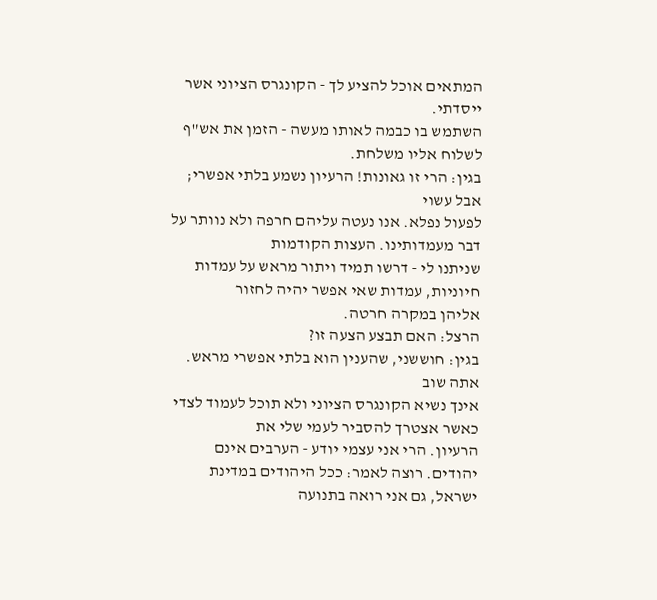המתאים אוכל להציע לך - הקונגרס הציוני אשר ייסדתי.
השתמש בו כבמה לאותו מעשה - הזמן את אש"ף לשלוח אליו משלחת.
בגין: הרי זו גאונות! הרעיון נשמע בלתי אפשרי; אבל עשוי
לפעול נפלא. אנו נעטה עליהם חרפה ולא נוותר על דבר מעמדותינו. העצות הקודמות
שניתנו לי - דרשו תמיד ויתור מראש על עמדות חיוניות, עמדות שאי אפשר יהיה לחזור
אליהן במקרה חרטה.
הרצל: האם תבצע הצעה זו?
בגין: חוששני, שהענין הוא בלתי אפשרי מראש. אתה שוב
אינך נשיא הקונגרס הציוני ולא תוכל לעמוד לצדי כאשר אצטרך להסביר לעמי שלי את
הרעיון. הרי אני עצמי יודע - הערבים אינם יהודים. רוצה לאמר: ככל היהודים במדינת
ישראל, גם אני רואה בתנועה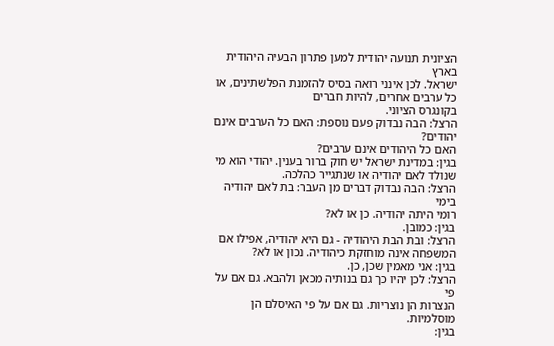הציונית תנועה יהודית למען פתרון הבעיה היהודית בארץ
ישראל. לכן אינני רואה בסיס להזמנת הפלשתינים, או כל ערבים אחרים, להיות חברים
בקונגרס הציוני.
הרצל: הבה נבדוק פעם נוספת: האם כל הערבים אינם יהודים?
האם כל היהודים אינם ערבים?
בגין: במדינת ישראל יש חוק ברור בענין. יהודי הוא מי
שנולד לאם יהודיה או שנתגייר כהלכה.
הרצל: הבה נבדוק דברים מן העבר: בת לאם יהודיה בימי
רומי היתה יהודיה. כן או לא?
בגין: כמובן.
הרצל: ובת הבת היהודיה - גם היא יהודיה, אפילו אם
המשפחה אינה מוחזקת כיהודיה. נכון או לא?
בגין: אני מאמין שכן, כן.
הרצל: לכן יהיו כך גם בנותיה מכאן ולהבא. גם אם על פי
הנצרות הן נוצריות. גם אם על פי האיסלם הן מוסלמיות.
בגין: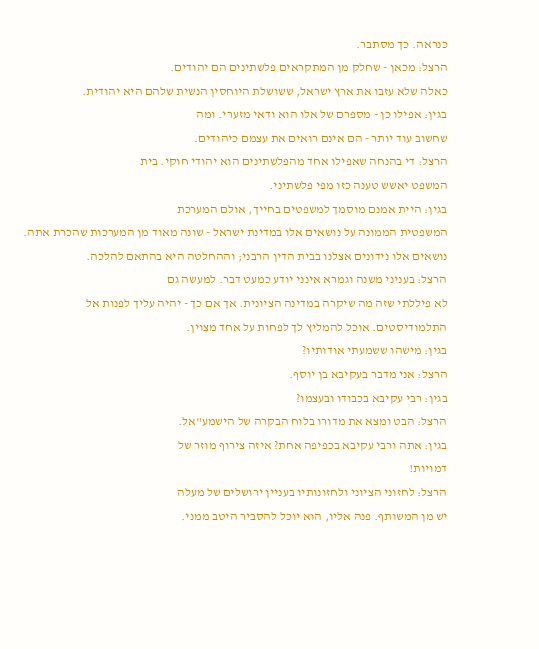כנראה. כך מסתבר.
הרצל: מכאן - שחלק מן המתקראים פלשתינים הם יהודים.
כאלה שלא עזבו את ארץ ישראל, ששושלת היוחסין הנשית שלהם היא יהודית.
בגין: אפילו כן - מספרם של אלו הוא ודאי מזערי. ומה
שחשוב עוד יותר - הם אינם רואים את עצמם כיהודים.
הרצל: די בהנחה שאפילו אחד מהפלשתינים הוא יהודי חוקי. בית
המשפט יאשש טענה כזו מפי פלשתיני.
בגין: היית אמנם מוסמך למשפטים בחייך, אולם המערכת
המשפטית הממונה על נושאים אלו במדינת ישראל - שונה מאוד מן המערכות שהכרת אתה.
נושאים אלו נידונים אצלנו בבית הדין הרבני; וההחלטה היא בהתאם להלכה.
הרצל: בעניני משנה וגמרא אינני יודע כמעט דבר. למעשה גם
לא פיללתי שזה מה שיקרה במדינה הציונית. אך אם כך - יהיה עליך לפנות אל
התלמודיסטים. אוכל להמליץ לך לפחות על אחד מצוין.
בגין: מישהו ששמעתי אודותיו?
הרצל: אני מדבר בעקיבא בן יוסף.
בגין: רבי עקיבא בכבודו ובעצמו?
הרצל: הבט ומצא את מדורו בלוח הבקרה של הישמע"אל.
בגין: אתה ורבי עקיבא בכפיפה אחת? איזה צירוף מוזר של
דמויות!
הרצל: לחזוני הציוני ולחזונותיו בעניין ירושלים של מעלה
יש מן המשותף. פנה אליו, הוא יוכל להסביר היטב ממני.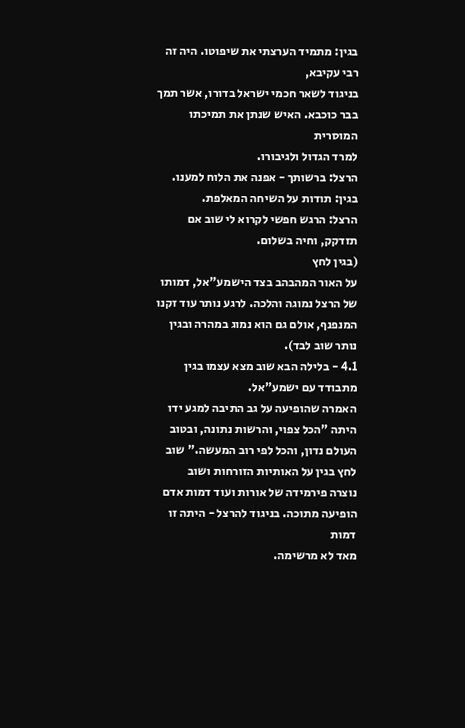בגין: מתמיד הערצתי את שיפוטו. היה זה רבי עקיבא,
בניגוד לשאר חכמי ישראל בדורו, אשר תמך בבר כוכבא. האיש שנתן את תמיכתו המוסרית
למרד הגדול ולגיבורו.
הרצל: ברשותך - אפנה את הלוח למענו.
בגין: תודות על השיחה המאלפת.
הרצל: הרגש חפשי לקרוא לי שוב אם תזדקק, וחיה בשלום.
(בגין לחץ
על האור המהבהב בצד הישמע"אל, דמותו של הרצל נמוגה והלכה. לרגע נותר עוד זקנו
המנפנף, אולם גם הוא נמוג במהרה ובגין נותר שוב לבד).
4.1 - בלילה הבא שוב מצא עצמו בגין מתבודד עם ישמע"אל.
האמרה שהופיעה על גב התיבה למגע ידו היתה "הכל צפוי, והרשות נתונה, ובטוב
העולם נדון, והכל לפי רוב המעשה." שוב לחץ בגין על האותיות הזורחות ושוב
נוצרה פירמידה של אורות ועוד דמות אדם הופיעה מתוכה. בניגוד להרצל - היתה זו דמות
מאד לא מרשימה.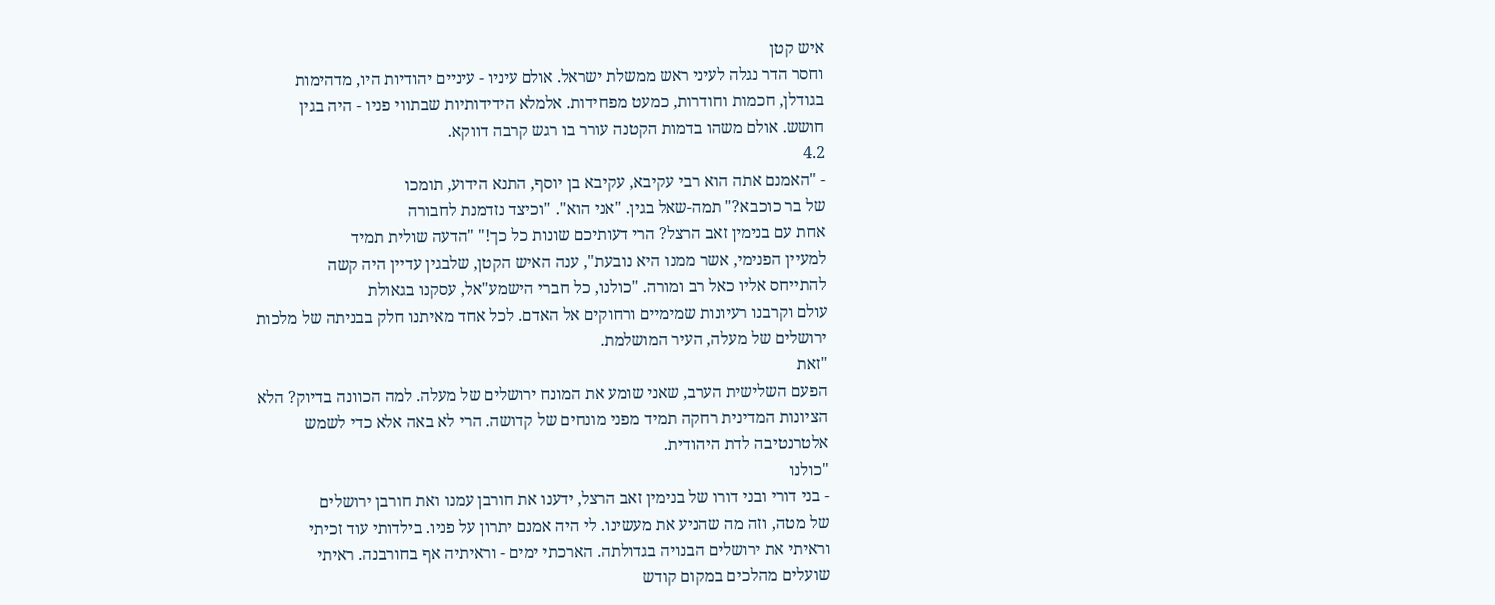איש קטן
וחסר הדר נגלה לעיני ראש ממשלת ישראל. אולם עיניו - עיניים יהודיות היו, מדהימות
בגודלן, חכמות וחודרות, כמעט מפחידות. אלמלא הידידותיות שבתווי פניו - היה בגין
חושש. אולם משהו בדמות הקטנה עורר בו רגש קרבה דווקא.
4.2
- "האמנם אתה הוא רבי עקיבא, עקיבא בן יוסף, התנא הידוע, תומכו
של בר כוכבא?" תמה-שאל בגין. "אני הוא". "וכיצד נזדמנת לחבורה
אחת עם בנימין זאב הרצל? הרי דעותיכם שונות כל כך!" "הדעה שולית תמיד
למעיין הפנימי, אשר ממנו היא נובעת", ענה האיש הקטן, שלבגין עדיין היה קשה
להתייחס אליו כאל רב ומורה. "כולנו, כל חברי הישמע"אל, עסקנו בגאולת
עולם וקרבנו רעיונות שמימיים ורחוקים אל האדם. לכל אחד מאיתנו חלק בבניתה של מלכות
ירושלים של מעלה, העיר המושלמת.
"זאת
הפעם השלישית הערב, שאני שומע את המונח ירושלים של מעלה. למה הכוונה בדיוק? הלא
הציונות המדינית רחקה תמיד מפני מונחים של קדושה. הרי לא באה אלא כדי לשמש
אלטרנטיבה לדת היהודית.
"כולנו
- בני דורי ובני דורו של בנימין זאב הרצל, ידענו את חורבן עמנו ואת חורבן ירושלים
של מטה, וזה מה שהניע את מעשינו. לי היה אמנם יתרון על פניו. בילדותי עוד זכיתי
וראיתי את ירושלים הבנויה בגדולתה. הארכתי ימים - וראיתיה אף בחורבנה. ראיתי
שועלים מהלכים במקום קודש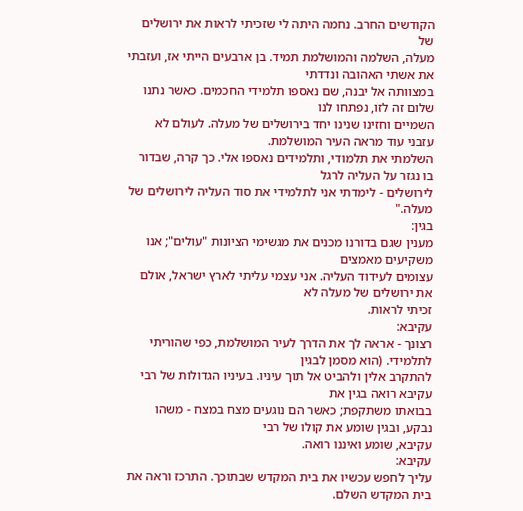הקודשים החרב. נחמה היתה לי שזכיתי לראות את ירושלים של
מעלה, השלמה והמושלמת תמיד. בן ארבעים הייתי אז, ועזבתי את אשתי האהובה ונדדתי
במצוותה אל יבנה, שם נאספו תלמידי החכמים. כאשר נתנו שלום זה לזו, נפתחו לנו
השמיים וחזינו שנינו יחד בירושלים של מעלה. לעולם לא עזבני עוד מראה העיר המושלמת.
השלמתי את תלמודי, ותלמידים נאספו אלי. כך קרה, שבדור בו נגזר על העליה לרגל
לירושלים - לימדתי אני לתלמידי את סוד העליה לירושלים של מעלה."
בגין:
מענין שגם בדורנו מכנים את מגשימי הציונות "עולים"; אנו משקיעים מאמצים
עצומים לעידוד העליה. אני עצמי עליתי לארץ ישראל, אולם את ירושלים של מעלה לא
זכיתי לראות.
עקיבא:
רצונך - אראה לך את הדרך לעיר המושלמת, כפי שהוריתי לתלמידי. (הוא מסמן לבגין
להתקרב אלין ולהביט אל תוך עיניו. בעיניו הגדולות של רבי עקיבא רואה בגין את
בבואתו משתקפת; כאשר הם נוגעים מצח במצח - משהו נבקע, ובגין שומע את קולו של רבי
עקיבא, שומע ואיננו רואה.
עקיבא:
עליך לחפש עכשיו את בית המקדש שבתוכך. התרכז וראה את בית המקדש השלם.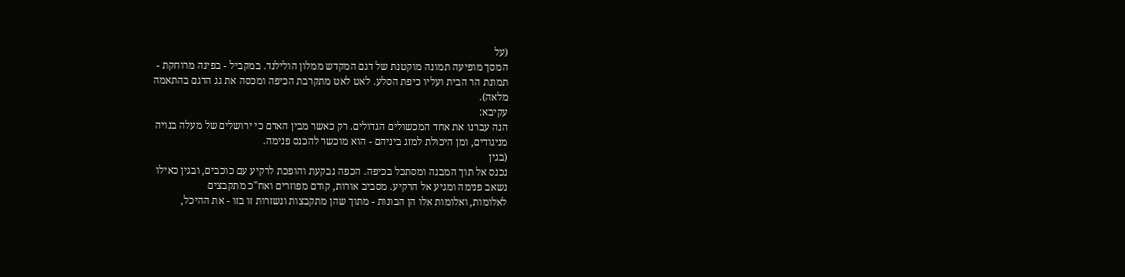(על
המסך מופיעה תמונה מוקטנת של דגם המקדש ממלון הולילנד. במקביל - בפינה מרוחקת -
תמונת הר הבית ועליו כיפת הסלע. לאט לאט מתקרבת הכיפה ומכסה את גג הדגם בהתאמה
מלאה).
עקיבא:
הנה עברנו את אחד המכשולים הגדולים. רק כאשר מבין האדם כי ירושלים של מעלה בנויה
מניגודים, ומן היכולת למזג ביניהם - הוא מוכשר להכנס פנימה.
(בגין
נכנס אל תוך המבנה ומסתכל בכיפה. הכפה נבקעת והופכת לרקיע עם כוכבים, ובגין כאילו
נשאב פנימה ומגיע אל הרקיע. מסביב אורות, קודם מפוזרים ואח"כ מתקבצים
לאלומות, ואלומות אלו הן הבונות - מתוך שהן מתקבצות ונשזרות זו בזו - את ההיכל,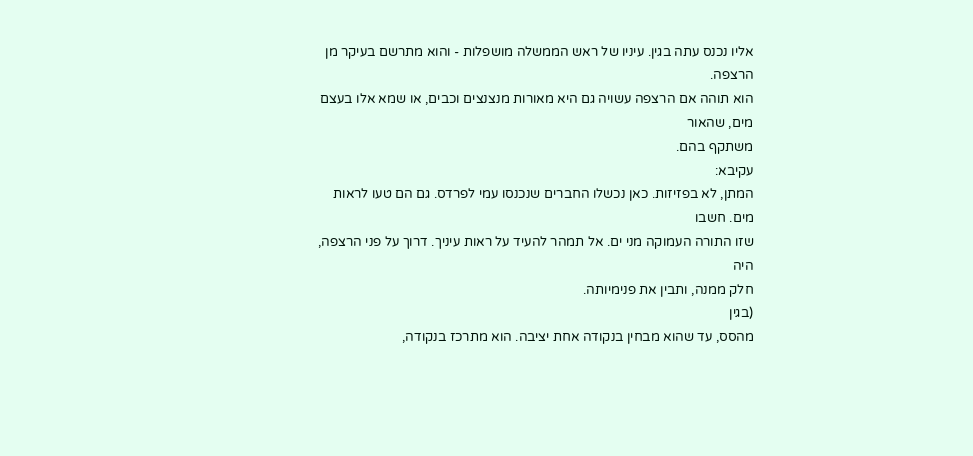אליו נכנס עתה בגין. עיניו של ראש הממשלה מושפלות - והוא מתרשם בעיקר מן הרצפה.
הוא תוהה אם הרצפה עשויה גם היא מאורות מנצנצים וכבים, או שמא אלו בעצם מים, שהאור
משתקף בהם.
עקיבא:
המתן, לא בפזיזות. כאן נכשלו החברים שנכנסו עמי לפרדס. גם הם טעו לראות מים. חשבו
שזו התורה העמוקה מני ים. אל תמהר להעיד על ראות עיניך. דרוך על פני הרצפה, היה
חלק ממנה, ותבין את פנימיותה.
(בגין
מהסס, עד שהוא מבחין בנקודה אחת יציבה. הוא מתרכז בנקודה,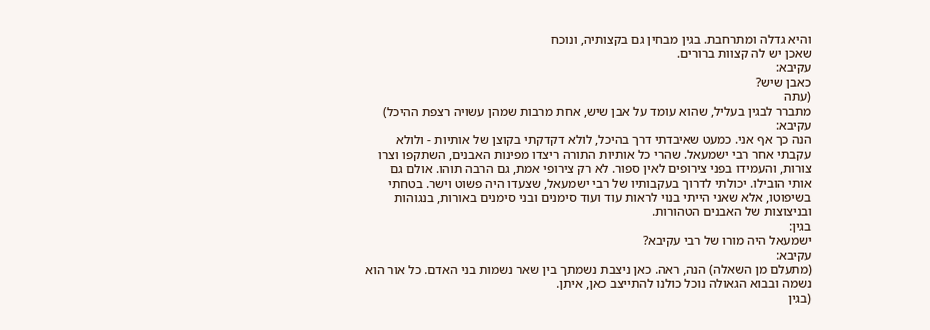והיא גדלה ומתרחבת. בגין מבחין גם בקצותיה, ונוכח
שאכן יש לה קצוות ברורים.
עקיבא:
כאבן שיש?
(עתה
מתברר לבגין בעליל, שהוא עומד על אבן שיש, אחת מרבות שמהן עשויה רצפת ההיכל)
עקיבא:
הנה כך אף אני. כמעט שאיבדתי דרך בהיכל, לולא דקדקתי בקוצן של אותיות - ולולא
עקבתי אחר רבי ישמעאל. שהרי כל אותיות התורה ריצדו מפינות האבנים, השתקפו וצרו
צורות, והעמידו בפני צירופים לאין ספור. לא רק צירופי אמת, גם הרבה תוהו. אולם גם
אותי הובילו. יכולתי לדרוך בעקבותיו של רבי ישמעאל, שצעדו היה פשוט וישר. בטחתי
בשיפוטו, אלא שאני הייתי בנוי לראות עוד ועוד סימנים ובני סימנים באורות, בנגוהות
ובניצוצות של האבנים הטהורות.
בגין:
ישמעאל היה מורו של רבי עקיבא?
עקיבא:
(מתעלם מן השאלה) הנה, ראה. כאן ניצבת נשמתך בין שאר נשמות בני האדם. כל אור הוא
נשמה ובבוא הגאולה נוכל כולנו להתייצב כאן, איתן.
(בגין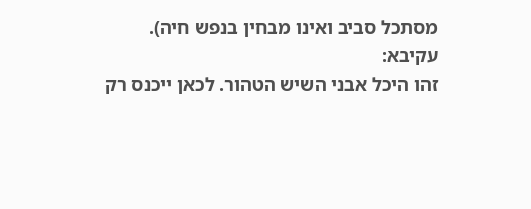מסתכל סביב ואינו מבחין בנפש חיה).
עקיבא:
זהו היכל אבני השיש הטהור. לכאן ייכנס רק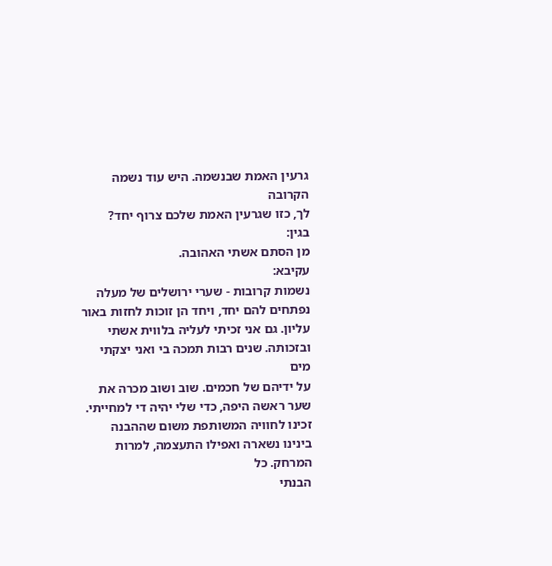גרעין האמת שבנשמה. היש עוד נשמה הקרובה
לך, כזו שגרעין האמת שלכם צרוף יחד?
בגין:
מן הסתם אשתי האהובה.
עקיבא:
נשמות קרובות - שערי ירושלים של מעלה נפתחים להם יחד, ויחד הן זוכות לחזות באור
עליון. גם אני זכיתי לעליה בלווית אשתי ובזכותה. שנים רבות תמכה בי ואני יצקתי מים
על ידיהם של חכמים. שוב ושוב מכרה את שער ראשה היפה, כדי שלי יהיה די למחייתי.
זכינו לחוויה המשותפת משום שההבנה בינינו נשארה ואפילו התעצמה, למרות המרחק. כל
הבנתי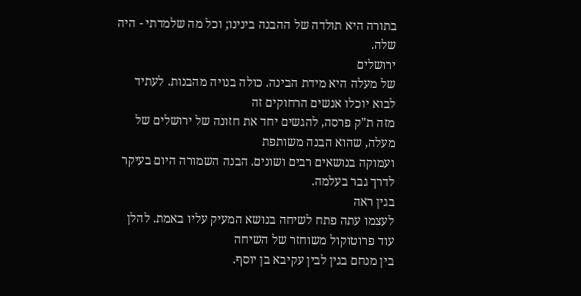בתורה היא תולדה של ההבנה בינינו; וכל מה שלמדתי - היה שלה.
ירושלים
של מעלה היא מידת הבינה. כולה בנויה מהבנות. לעתיד לבוא יוכלו אנשים הרחוקים זה
מזה ת"ק פרסה, להגשים יחד את חזונה של ירושלים של מעלה, שהוא הבנה משותפת
ועמוקה בנושאים רבים ושונים. הבנה השמורה היום בעיקר לדרך גבר בעלמה.
בגין ראה
לעצמו עתה פתח לשיחה בנושא המעיק עליו באמת. להלן עוד פרוטוקול משוחזר של השיחה
בין מנחם בגין לבין עקיבא בן יוסף.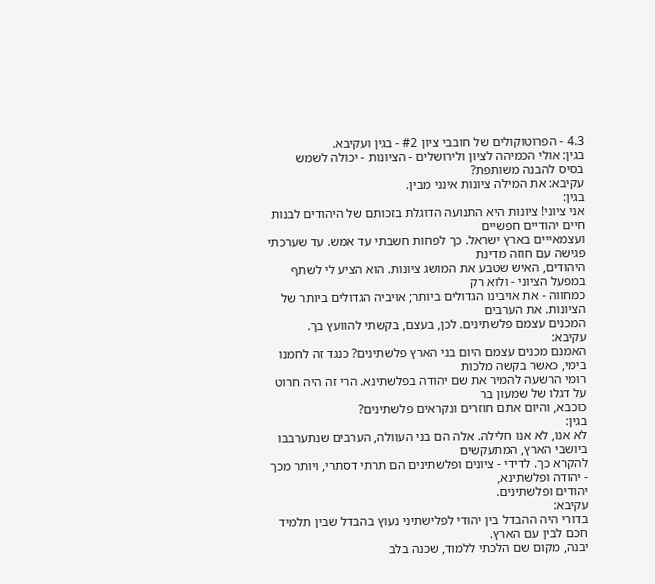4.3 - הפרוטוקולים של חובבי ציון #2 - בגין ועקיבא.
בגין: אולי הכמיהה לציון ולירושלים - הציונות - יכולה לשמש
בסיס להבנה משותפת?
עקיבא: את המילה ציונות אינני מבין.
בגין:
אני ציוני! ציונות היא התנועה הדוגלת בזכותם של היהודים לבנות חיים יהודיים חפשיים
ועצמאייים בארץ ישראל. כך לפחות חשבתי עד אמש. עד שערכתי פגישה עם חוזה מדינת
היהודים, האיש שטבע את המושג ציונות. הוא הציע לי לשתף במפעל הציוני - ולוא רק
כמחווה - את אויבינו הגדולים ביותר; אויביה הגדולים ביותר של הציונות. את הערבים
המכנים עצמם פלשתינים. לכן, בעצם, בקשתי להוועץ בך.
עקיבא:
האמנם מכנים עצמם היום בני הארץ פלשתינים? כנגד זה לחמנו בימי, כאשר בקשה מלכות
רומי הרשעה להמיר את שם יהודה בפלשתינא. הרי זה היה חרוט על דגלו של שמעון בר
כוכבא, והיום אתם חוזרים ונקראים פלשתינים?
בגין:
לא אנו, לא אנו חלילה. אלה הם בני העוולה, הערבים שנתערבבו ביושבי הארץ, המתעקשים
להקרא כך. לדידי - ציונים ופלשתינים הם תרתי דסתרי, ויותר מכך - יהודה ופלשתינא,
יהודים ופלשתינים.
עקיבא:
בדורי היה ההבדל בין יהודי לפלישתיני נעוץ בהבדל שבין תלמיד חכם לבין עם הארץ.
יבנה, מקום שם הלכתי ללמוד, שכנה בלב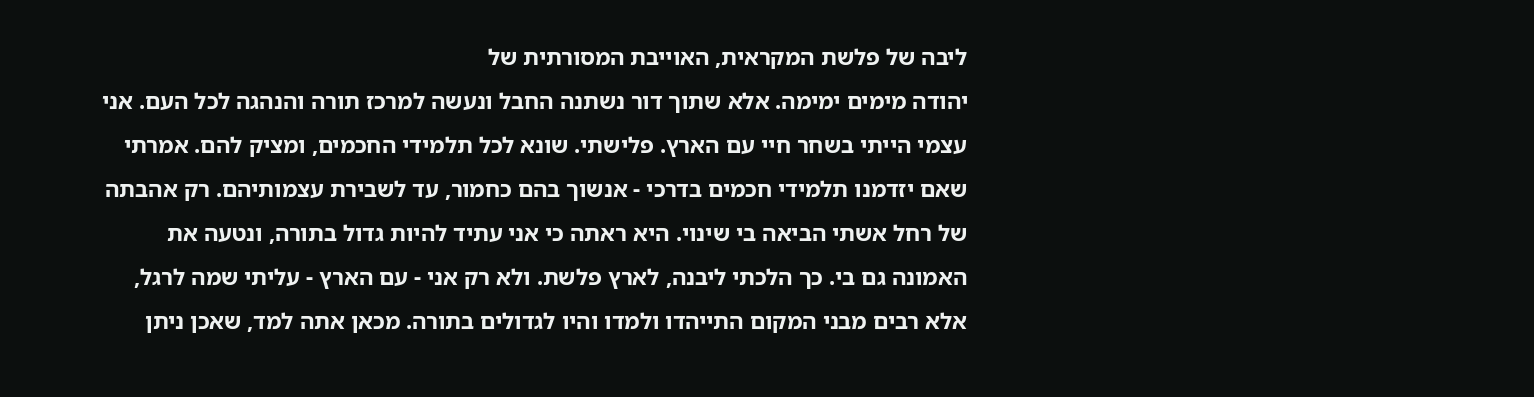ליבה של פלשת המקראית, האוייבת המסורתית של
יהודה מימים ימימה. אלא שתוך דור נשתנה החבל ונעשה למרכז תורה והנהגה לכל העם. אני
עצמי הייתי בשחר חיי עם הארץ. פלישתי. שונא לכל תלמידי החכמים, ומציק להם. אמרתי
שאם יזדמנו תלמידי חכמים בדרכי - אנשוך בהם כחמור, עד לשבירת עצמותיהם. רק אהבתה
של רחל אשתי הביאה בי שינוי. היא ראתה כי אני עתיד להיות גדול בתורה, ונטעה את
האמונה גם בי. כך הלכתי ליבנה, לארץ פלשת. ולא רק אני - עם הארץ - עליתי שמה לרגל,
אלא רבים מבני המקום התייהדו ולמדו והיו לגדולים בתורה. מכאן אתה למד, שאכן ניתן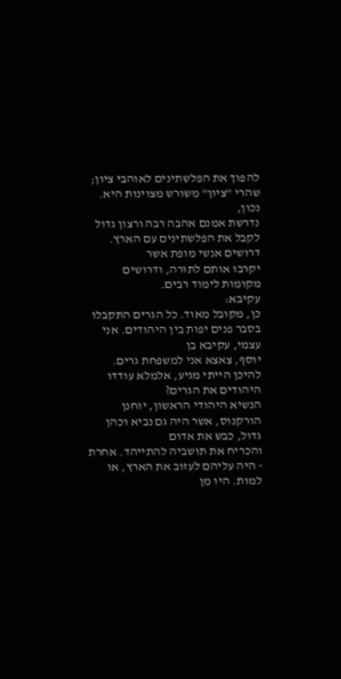להפוך את הפלשתינים לאוהבי ציון; שהרי "ציון" משורש מצוינות היא. נכון,
נדרשת אמנם אהבה רבה ורצון גדול לקבל את הפלשתינים עם הארץ. דרושים אנשי מופת אשר
יקרבו אותם לתורה, ודרושים מקומות לימוד רבים.
עקיבא:
כן, מקובל מאוד. כל הגרים התקבלו בסבר פנים יפות בין היהודים. אני עצמי, עקיבא בן
יוסף, צאצא אני למשפחת גרים. להיכן הייתי מגיע, אלמלא עודדו היהודים את הגרים?
הנשיא היהודי הראשון, יוחנן הורקנוס, אשר היה גם נביא וכהן גדול, כבש את אדום
והכריח את תושביה להתייהד. אחרת - היה עליהם לעזוב את הארץ, או למות. היו מן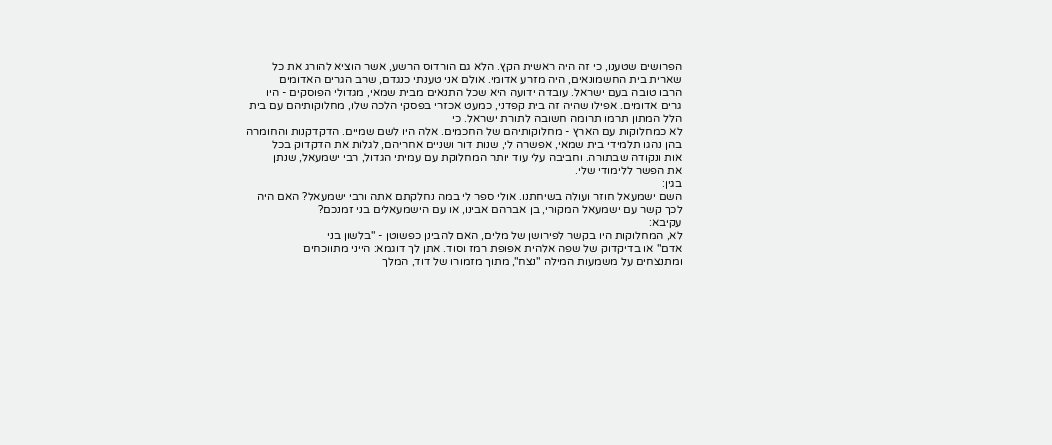הפרושים שטענו, כי זה היה ראשית הקץ. הלא גם הורדוס הרשע, אשר הוציא להורג את כל
שארית בית החשמונאים, היה מזרע אדומי. אולם אני טענתי כנגדם, שרב הגרים האדומים
הרבו טובה בעם ישראל. עובדה ידועה היא שכל התנאים מבית שמאי, מגדולי הפוסקים - היו
גרים אדומים. אפילו שהיה זה בית קפדני, כמעט אכזרי בפסקי הלכה שלו, מחלוקותיהם עם בית
הלל המתון תרמו תרומה חשובה לתורת ישראל. כי
לא כמחלוקות עם הארץ - מחלוקותיהם של החכמים. אלה היו לשם שמיים. הדקדקנות והחומרה
בהן נהגו תלמידי בית שמאי, אפשרה לי, שנות דור ושניים אחריהם, לגלות את הדקדוק בכל
אות ונקודה שבתורה. וחביבה עלי עוד יותר המחלוקת עם עמיתי הגדול, רבי ישמעאל, שנתן
את הפשר ללימודי שלי.
בגין:
השם ישמעאל חוזר ועולה בשיחתנו. אולי ספר לי במה נחלקתם אתה ורבי ישמעאל? האם היה
לכך קשר עם ישמעאל המקורי, בן אברהם אבינו, או עם הישמעאלים בני זמנכם?
עקיבא:
לא, המחלוקות היו בקשר לפירושן של מלים, האם להבינן כפשוטן - "בלשון בני
אדם" או בדיקדוק של שפה אלהית אפופת רמז וסוד. אתן לך דוגמא: הייני מתווכחים
ומתנצחים על משמעות המילה "נצח", מתוך מזמורו של דוד, המלך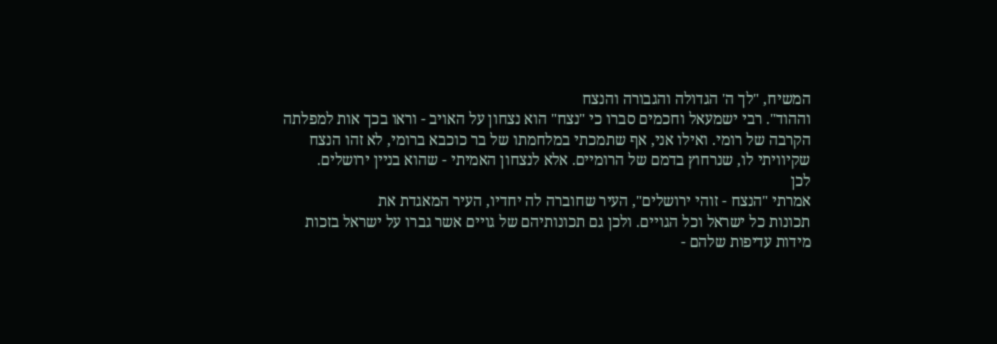המשיח, "לך ה' הגדולה והגבורה והנצח
וההוד". רבי ישמעאל וחכמים סברו כי "נצח" הוא נצחון על האויב - וראו בכך אות למפלתה
הקרבה של רומי. ואילו אני, אף שתמכתי במלחמתו של בר כוכבא ברומי, לא זהו הנצח
שקיוויתי לו, שנרחוץ בדמם של הרומיים. אלא לנצחון האמיתי - שהוא בניין ירושלים.
לכן
אמרתי "הנצח - זוהי ירושלים", העיר שחוברה לה יחדיו, העיר המאגדת את
תכונות כל ישראל וכל הגויים. ולכן גם תכונותיהם של גויים אשר גברו על ישראל בזכות
מידות עדיפות שלהם -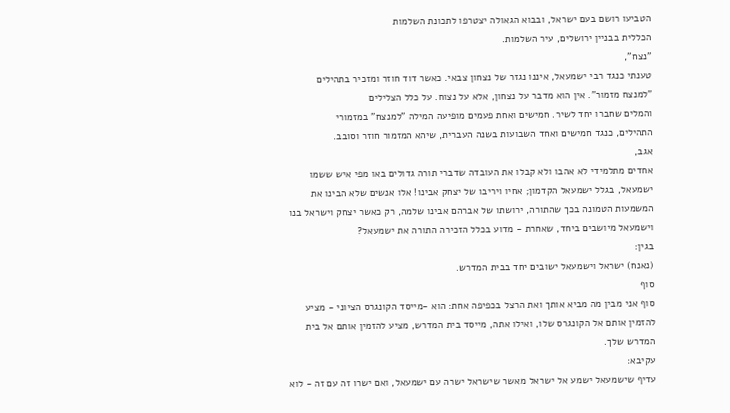הטביעו רושם בעם ישראל, ובבוא הגאולה יצטרפו לתכונת השלמות
הכללית בבניין ירושלים, עיר השלמות.
"נצח",
טענתי כנגד רבי ישמעאל, איננו נגזר של נצחון צבאי. כאשר דוד חוזר ומזכיר בתהילים
"למנצח מזמור". אין הוא מדבר על נצחון, אלא על נצוח. על כלל הצלילים
והמלים שחברו יחד לשיר. חמישים ואחת פעמים מופיעה המילה "למנצח" במזמורי
התהילים, כנגד חמישים ואחד השבועות בשנה העברית, שיהא המזמור חוזר וסובב.
אגב,
אחדים מתלמידי לא אהבו ולא קבלו את העובדה שדברי תורה גדולים באו מפי איש ששמו
ישמעאל, בגלל ישמעאל הקדמון; אחיו ויריבו של יצחק אבינו! אלו אנשים שלא הבינו את
המשמעות הטמונה בכך שהתורה, ירושתו של אברהם אבינו שלמה, רק כאשר יצחק וישראל בנו
וישמעאל מיושבים ביחד, שאחרת - מדוע בכלל הזכירה התורה את ישמעאל?
בגין:
(נאנח) ישראל וישמעאל ישובים יחד בבית המדרש.
סוף
סוף אני מבין מה מביא אותך ואת הרצל בכפיפה אחת: הוא -מייסד הקונגרס הציוני - מציע
להזמין אותם אל הקונגרס שלו, ואילו אתה, מייסד בית המדרש, מציע להזמין אותם אל בית
המדרש שלך.
עקיבא:
עדיף שישמעאל ישמע אל ישראל מאשר שישראל ישרה עם ישמעאל, ואם ישרו זה עם זה - לוא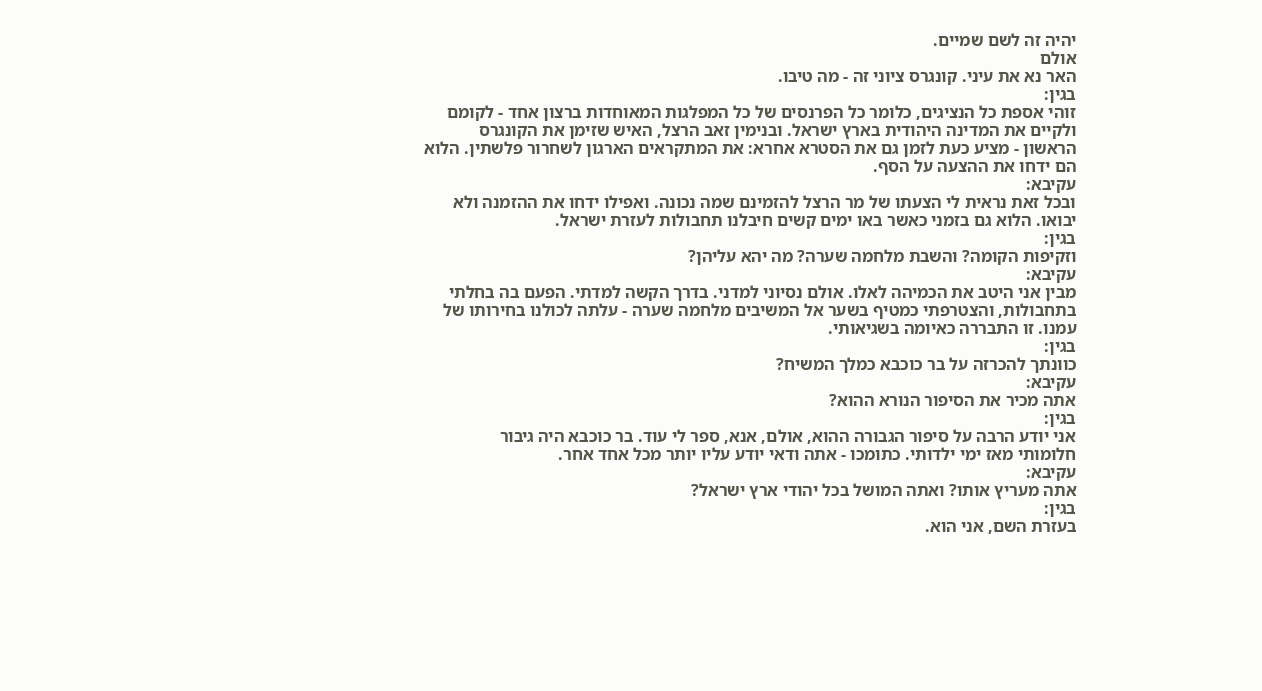יהיה זה לשם שמיים.
אולם
האר נא את עיני. קונגרס ציוני זה - מה טיבו.
בגין:
זוהי אספת כל הנציגים, כלומר כל הפרנסים של כל המפלגות המאוחדות ברצון אחד - לקומם
ולקיים את המדינה היהודית בארץ ישראל. ובנימין זאב הרצל, האיש שזימן את הקונגרס
הראשון - מציע כעת לזמן גם את הסטרא אחרא: את המתקראים הארגון לשחרור פלשתין. הלוא
הם ידחו את ההצעה על הסף.
עקיבא:
ובכל זאת נראית לי הצעתו של מר הרצל להזמינם שמה נכונה. ואפילו ידחו את ההזמנה ולא
יבואו. הלוא גם בזמני כאשר באו ימים קשים חיבלנו תחבולות לעזרת ישראל.
בגין:
וזקיפות הקומה? והשבת מלחמה שערה? מה יהא עליהן?
עקיבא:
מבין אני היטב את הכמיהה לאלו. אולם נסיוני למדני. בדרך הקשה למדתי. הפעם בה בחלתי
בתחבולות, והצטרפתי כמטיף בשער אל המשיבים מלחמה שערה - עלתה לכולנו בחירותו של
עמנו. זו התבררה כאיומה בשגיאותי.
בגין:
כוונתך להכרזה על בר כוכבא כמלך המשיח?
עקיבא:
אתה מכיר את הסיפור הנורא ההוא?
בגין:
אני יודע הרבה על סיפור הגבורה ההוא, אולם, אנא, ספר לי עוד. בר כוכבא היה גיבור
חלומותי מאז ימי ילדותי. כתומכו - אתה ודאי יודע עליו יותר מכל אחד אחר.
עקיבא:
אתה מעריץ אותו? ואתה המושל בכל יהודי ארץ ישראל?
בגין:
בעזרת השם, אני הוא.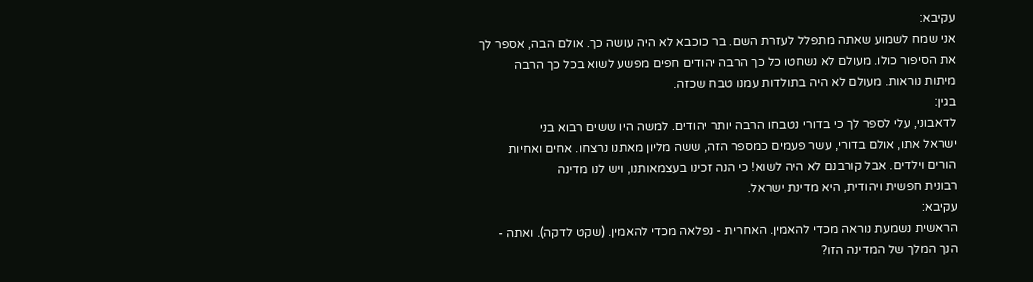עקיבא:
אני שמח לשמוע שאתה מתפלל לעזרת השם. בר כוכבא לא היה עושה כך. אולם הבה, אספר לך
את הסיפור כולו. מעולם לא נשחטו כל כך הרבה יהודים חפים מפשע לשוא בכל כך הרבה
מיתות נוראות. מעולם לא היה בתולדות עמנו טבח שכזה.
בגין:
לדאבוני, עלי לספר לך כי בדורי נטבחו הרבה יותר יהודים. למשה היו ששים רבוא בני
ישראל אתו, אולם בדורי, עשר פעמים כמספר הזה, ששה מליון מאתנו נרצחו. אחים ואחיות
הורים וילדים. אבל קורבנם לא היה לשוא! כי הנה זכינו בעצמאותנו, ויש לנו מדינה
רבונית חפשית ויהודית, היא מדינת ישראל.
עקיבא:
הראשית נשמעת נוראה מכדי להאמין. האחרית - נפלאה מכדי להאמין. (שקט לדקה). ואתה -
הנך המלך של המדינה הזו?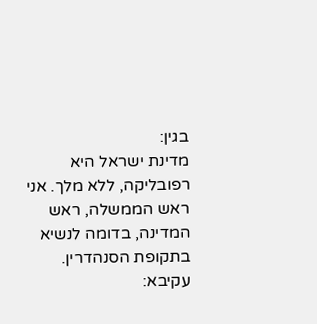בגין:
מדינת ישראל היא רפובליקה, ללא מלך. אני ראש הממשלה, ראש המדינה, בדומה לנשיא
בתקופת הסנהדרין.
עקיבא: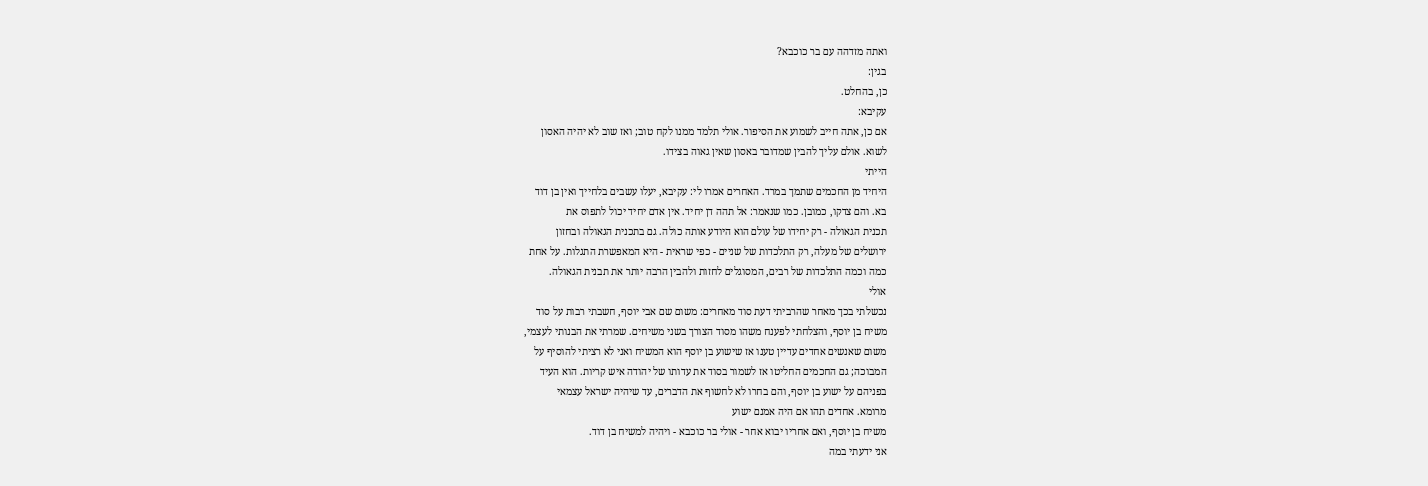ואתה מזדהה עם בר כוכבא?
בגין:
כן, בהחלט.
עקיבא:
אם כן, אתה חייב לשמוע את הסיפור. אולי תלמד ממנו לקח טוב; ואז שוב לא יהיה האסון
לשוא. אולם עליך להבין שמדובר באסון שאין גאוה בצידו.
הייתי
היחיד מן החכמים שתמך במרד. האחרים אמרו לי: עקיבא, יעלו עשבים בלחייך ואין בן דוד
בא. והם צדקו, כמובן. כמו שנאמר: אל תהה דן יחיד. אין אדם יחיד יכול לתפוס את
תכנית הגאולה - רק יחידו של עולם הוא היודע אותה כולה. גם בתכנית הגאולה ובחזון
ירושלים של מעלה, רק התלכדות של שניים - כפי שראית - היא המאפשרת התגלות. על אחת
כמה וכמה התלכדות של רבים, המסוגלים לחזות ולהבין הרבה יותר את תבנית הגאולה.
אולי
נכשלתי בכך מאחר שהרביתי דעת סוד מאחרים: משום שם אבי יוסף, חשבתי רבות על סוד
משיח בן יוסף, והצלחתי לפענח משהו מסוד הצורך בשני משיחים. שמרתי את הבנותי לעצמי,
משום שאנשים אחדים עדיין טענו אז שישוע בן יוסף הוא המשיח ואני לא רציתי להוסיף על
המבוכה; גם החכמים החליטו אז לשמור בסוד את עדותו של יהודה איש קריות. הוא העיד
בפניהם על ישוע בן יוסף, והם בחרו לא לחשוף את הדברים, עד שיהיה ישראל עצמאי
מרומא. אחדים תהו אם היה אמנם ישוע
משיח בן יוסף, ואם אחריו יבוא אחר - אולי בר כוכבא - ויהיה למשיח בן דוד.
אני ידעתי במה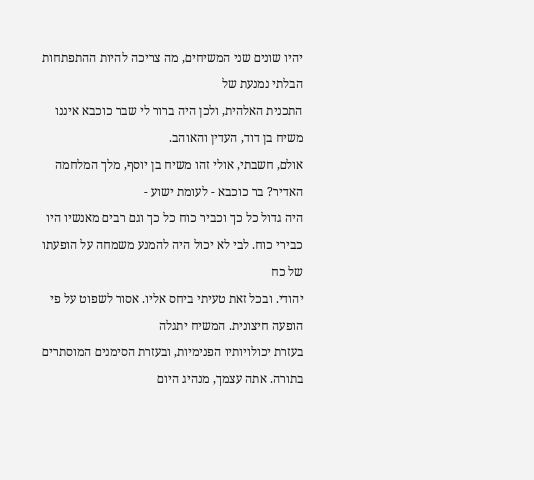יהיו שונים שני המשיחים, מה צריכה להיות ההתפתחות הבלתי נמנעת של
התכנית האלהית, ולכן היה ברור לי שבר כוכבא איננו משיח בן דוד, העדין והאוהב.
אולם, חשבתי, אולי זהו משיח בן יוסף, מלך המלחמה האדיר? בר כוכבא - לעומת ישוע -
היה גדול כל כך וכביר כוח כל כך וגם רבים מאנשיו היו כבירי כוח. לבי לא יכול היה להמנע משמחה על הופעתו של כח
יהודי. ובכל זאת טעיתי ביחס אליו. אסור לשפוט על פי הופעה חיצונית. המשיח יתגלה
בעזרת יכולויותיו הפנימיות, ובעזרת הסימנים המוסתרים בתורה. אתה עצמך, מנהיג היום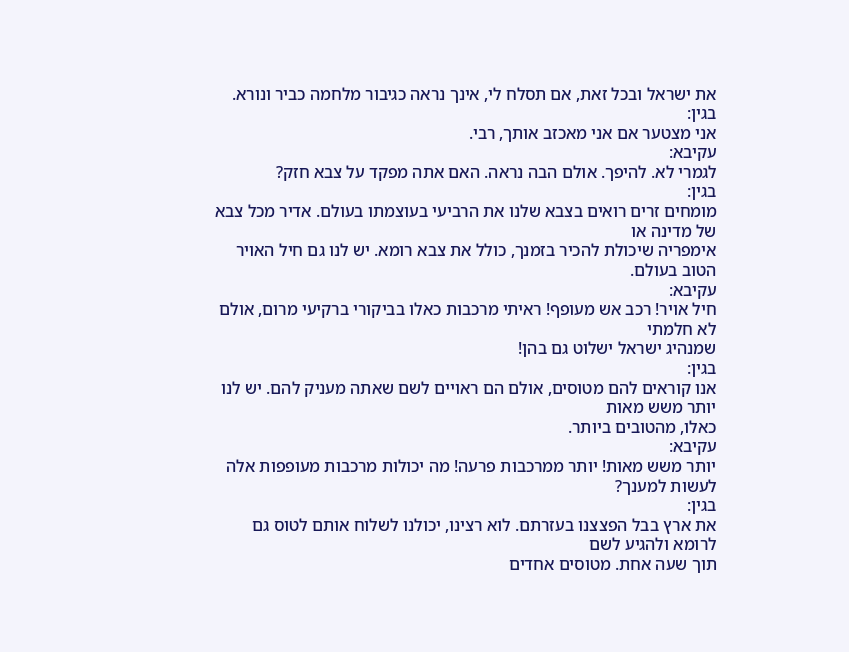את ישראל ובכל זאת, אם תסלח לי, אינך נראה כגיבור מלחמה כביר ונורא.
בגין:
אני מצטער אם אני מאכזב אותך, רבי.
עקיבא:
לגמרי לא. להיפך. אולם הבה נראה. האם אתה מפקד על צבא חזק?
בגין:
מומחים זרים רואים בצבא שלנו את הרביעי בעוצמתו בעולם. אדיר מכל צבא של מדינה או
אימפריה שיכולת להכיר בזמנך, כולל את צבא רומא. יש לנו גם חיל האויר הטוב בעולם.
עקיבא:
חיל אויר! רכב אש מעופף! ראיתי מרכבות כאלו בביקורי ברקיעי מרום, אולם לא חלמתי
שמנהיג ישראל ישלוט גם בהן!
בגין:
אנו קוראים להם מטוסים, אולם הם ראויים לשם שאתה מעניק להם. יש לנו יותר משש מאות
כאלו, מהטובים ביותר.
עקיבא:
יותר משש מאות! יותר ממרכבות פרעה! מה יכולות מרכבות מעופפות אלה לעשות למענך?
בגין:
את ארץ בבל הפצצנו בעזרתם. לוא רצינו, יכולנו לשלוח אותם לטוס גם לרומא ולהגיע לשם
תוך שעה אחת. מטוסים אחדים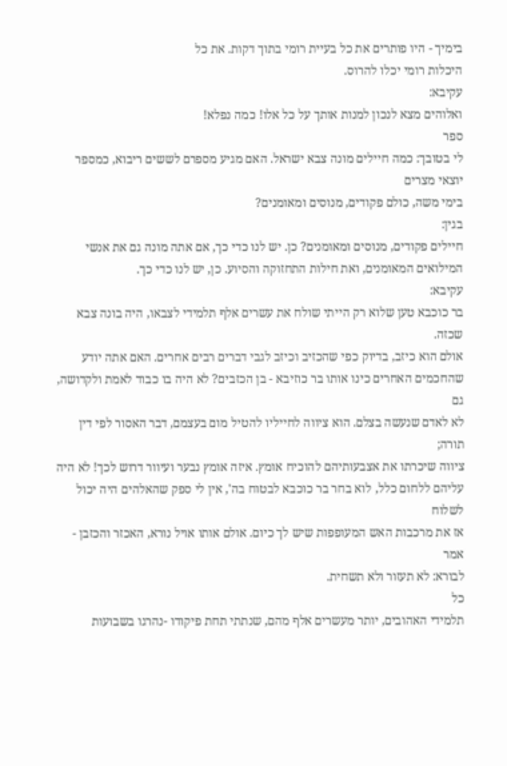בימיך - היו פותרים את כל בעיית רומי בתוך דקות. את כל
היכלות רומי יכלו להרוס.
עקיבא:
ואלוהים מצא לנכון למנות אותך על כל אלו! כמה נפלא!
ספר
לי בטובך: כמה חיילים מונה צבא ישראל. האם מגיע מספרם לששים ריבוא, כמספר יוצאי מצרים
בימי משה, כולם פקודים, מנוסים ומאומנים?
בגין:
חיילים פקודים, מנוסים ומאומנים? כן. יש לנו כדי כך, אם אתה מונה גם את אנשי
המילואים המאומנים, ואת חילות התחזוקה והסיוע. כן, יש לנו כדי כך.
עקיבא:
בר כוכבא טען שלוא רק הייתי שולח את עשרים אלף תלמידי לצבאו, היה בונה צבא שכזה.
אולם הוא כיזב, בדיוק כפי שהכזיב וכיזב לגבי דברים רבים אחרים. האם אתה יודע
שהחכמים האחרים כינו אותו בר כוזיבא - בן הכזבים? לא היה בו כבוד לאמת ולקדושה, גם
לא לאדם שנעשה בצלם. הוא ציווה לחייליו להטיל מום בעצמם, דבר האסור לפי דין תורה;
ציווה שיכרתו את אצבעותיהם להוכיח אומץ. איזה אומץ נבער ועיוור דרוש לכך! לא היה
עליהם ללחום כלל, לוא בחר בר כוכבא לבטוח בה', אין לי ספק שהאלהים היה יכול לשלוח
אז את מרכבות האש המעופפות שיש לך כיום. אולם אותו אויל נורא, האכזר והכזבן - אמר
לבורא: לא תעזור ולא תשחית.
כל
תלמידי האהובים, יותר מעשרים אלף מהם, שנתתי תחת פיקודו -נהרגו בשבועות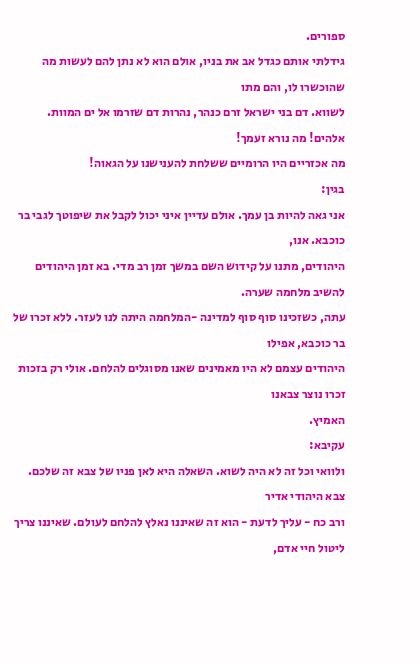ספורים.
גידלתי אותם כגדל אב את בניו, אולם הוא לא נתן להם לעשות מה שהוכשרו לו, והם מתו
לשווא. דם בני ישראל זרם כנהר, נהרות דם שזרמו אל ים המוות. אלהים! מה נורא זעמך!
מה אכזריים היו הרומיים ששלחת להענישנו על הגאוה!
בגין:
אני גאה להיות בן עמך. אולם עדיין איני יכול לקבל את שיפוטך לגבי בר כוכבא. אנו,
היהודים, מתנו על קידוש השם במשך זמן רב מדי. בא זמן היהודים להשיב מלחמה שערה.
עתה, כשזכינו סוף סוף למדינה -המלחמה היתה לנו לעזר. ללא זכרו של בר כוכבא, אפילו
היהודים עצמם לא היו מאמינים שאנו מסוגלים להלחם. אולי רק בזכות זכרו נוצר צבאנו
האמיץ.
עקיבא:
ולוואי וכל זה לא היה לשוא. השאלה היא לאן פניו של צבא זה שלכם. צבא היהודי אדיר
ורב כח - עליך לדעת - הוא זה שאיננו נאלץ להלחם לעולם. שאיננו צריך ליטול חיי אדם,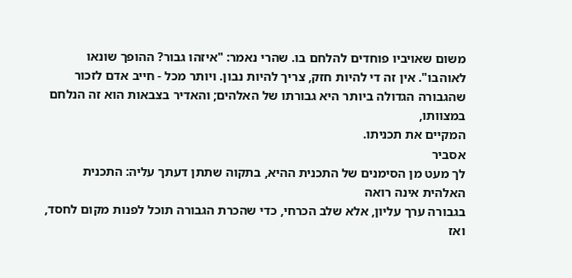משום שאויביו פוחדים להלחם בו. שהרי נאמר: "איזהו גבור? ההופך שונאו
לאוהבו". אין זה די להיות חזק, צריך להיות נבון. ויותר מכל - חייב אדם לזכור
שהגבורה הגדולה ביותר היא גבורתו של האלהים; והאדיר בצבאות הוא זה הנלחם במצוותו,
המקיים את תכניתו.
אסביר
לך מעט מן הסימנים של התכנית ההיא, בתקוה שתתן דעתך עליה: התכנית האלהית אינה רואה
בגבורה ערך עליון, אלא שלב הכרחי, כדי שהכרת הגבורה תוכל לפנות מקום לחסד, ואז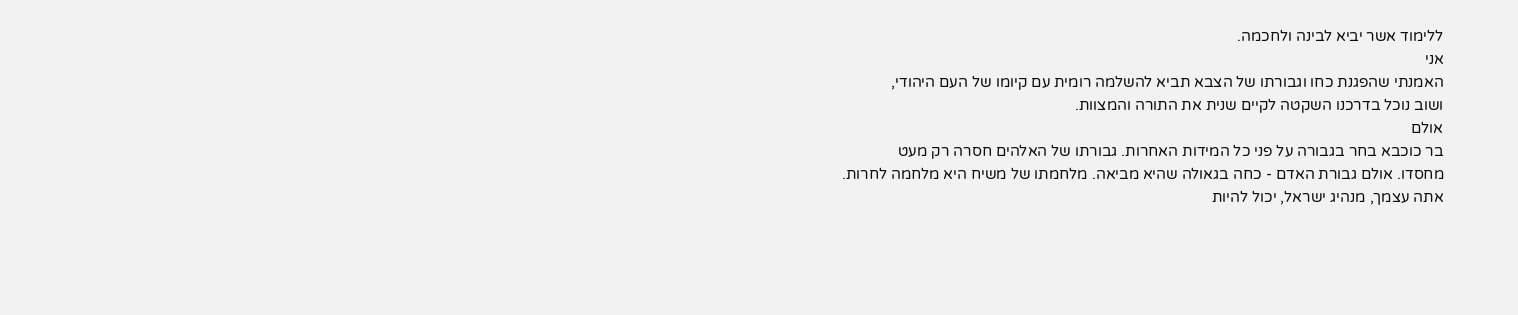ללימוד אשר יביא לבינה ולחכמה.
אני
האמנתי שהפגנת כחו וגבורתו של הצבא תביא להשלמה רומית עם קיומו של העם היהודי,
ושוב נוכל בדרכנו השקטה לקיים שנית את התורה והמצוות.
אולם
בר כוכבא בחר בגבורה על פני כל המידות האחרות. גבורתו של האלהים חסרה רק מעט
מחסדו. אולם גבורת האדם - כחה בגאולה שהיא מביאה. מלחמתו של משיח היא מלחמה לחרות.
אתה עצמך, מנהיג ישראל, יכול להיות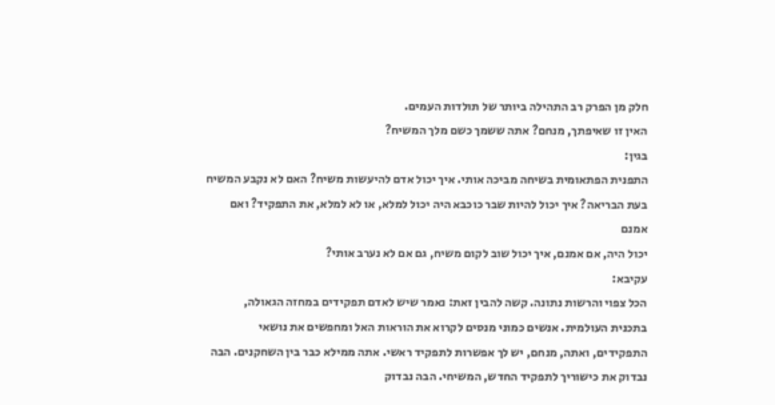חלק מן הפרק רב התהילה ביותר של תולדות העמים.
האין זו שאיפתך, מנחם? אתה ששמך כשם מלך המשיח?
בגין:
התפנית הפתאומית בשיחה מביכה אותי. איך יכול אדם להיעשות משיח? האם לא נקבע המשיח
בעת הבריאה? איך יכול להיות שבר כוכבא היה יכול למלא, או לא למלא, את התפקיד? ואם אמנם
יכול היה, אם אמנם, איך יכול שוב לקום משיח, גם אם לא נערב אותי?
עקיבא:
הכל צפוי והרשות נתונה. קשה להבין זאת: נאמר שיש לאדם תפקידים במחזה הגאולה,
בתכנית העולמית. אנשים כמוני מנסים לקרוא את הוראות האל ומחפשים את נושאי
התפקידים, ואתה, מנחם, יש לך אפשרות לתפקיד ראשי. אתה ממילא כבר בין השחקנים. הבה
נבדוק את כישוריך לתפקיד החדש, המשיחי. הבה נבדוק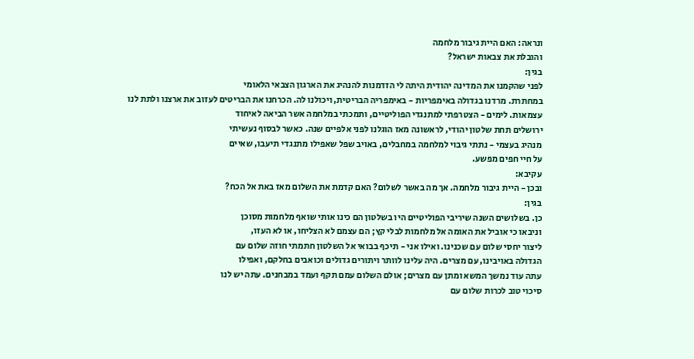ונראה: האם היית גיבור מלחמה
והובלת את צבאות ישראל?
בגין:
לפני שהקמנו את המדינה יהודית היתה לי הזדמנות להנהיג את הארגון הצבאי הלאומי
במחתרת. מרדנו בגדולה באימפריות - באימפריה הבריטית, ויכולנו לה. הכרחנו את הבריטים לעזוב את ארצנו ולתת לנו
עצמאות. לימים - הצטרפתי למתנגדי הפוליטיים, ותמכתי במלחמה אשר הביאה לאיחוד
ירושלים תחת שלטון יהודי, לראשונה מאז הוגלנו לפני אלפיים שנה. כאשר לבסוף נעשיתי
מנהיג בעצמי - נתתי גיבוי למלחמה במחבלים, באויב שפל שאפילו מתנגדי תיעבו, שאיים
על חיי חפים מפשע.
עקיבא:
ובכן - היית גיבור מלחמה. אך מה באשר לשלום? האם קדמת את השלום מאז באת אל הכח?
בגין:
כן. בשלושים השנה שיריבי הפוליטיים היו בשלטון הם כינו אותי שואף מלחמות מסוכן
וניבאו כי אוביל את האומה אל מלחמות לבלי קץ; הם עצמם לא הצליחו, או לא העזו,
ליצור יחסי שלום עם שכנינו. ואילו אני - תיכף בבואי אל השלטון חתמתי חוזה שלום עם
הגדולה באויבינו, עם מצרים. היה עלינו לוותר ויתורים גדולים וכואבים בחלקם, ואפילו
עתה עוד נמשך המשא ומתן עם מצרים; אולם השלום עמם תקף ועמד במבחנים. עתה יש לנו
סיכוי טוב לכרות שלום עם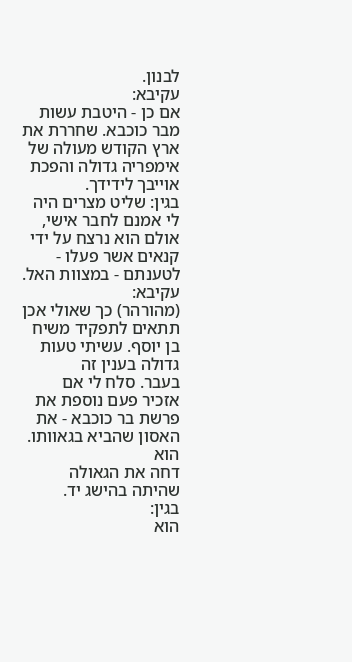לבנון.
עקיבא:
אם כן - היטבת עשות מבר כוכבא. שחררת את ארץ הקודש מעולה של אימפריה גדולה והפכת
אוייבך לידידך.
בגין: שליט מצרים היה לי אמנם לחבר אישי, אולם הוא נרצח על ידי
קנאים אשר פעלו - לטענתם - במצוות האל.
עקיבא:
(מהורהר) כך שאולי אכן תתאים לתפקיד משיח בן יוסף. עשיתי טעות גדולה בענין זה
בעבר. סלח לי אם אזכיר פעם נוספת את פרשת בר כוכבא - את האסון שהביא בגאוותו. הוא
דחה את הגאולה שהיתה בהישג יד.
בגין:
הוא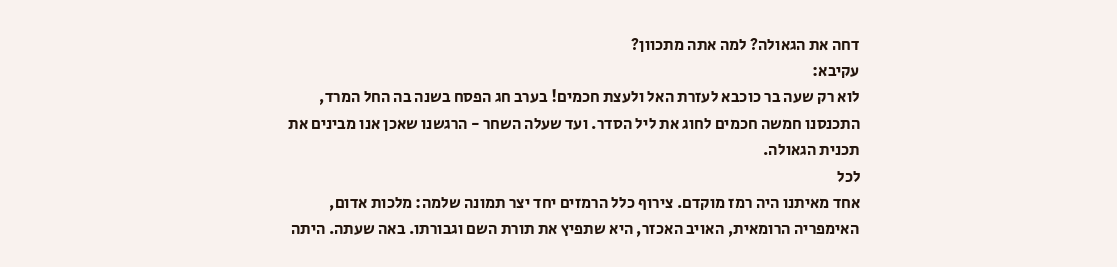דחה את הגאולה? למה אתה מתכוון?
עקיבא:
לוא רק שעה בר כוכבא לעזרת האל ולעצת חכמים! בערב חג הפסח בשנה בה החל המרד,
התכנסנו חמשה חכמים לחוג את ליל הסדר. ועד שעלה השחר - הרגשנו שאכן אנו מבינים את
תכנית הגאולה.
לכל
אחד מאיתנו היה רמז מוקדם. צירוף כלל הרמזים יחד יצר תמונה שלמה: מלכות אדום,
האימפריה הרומאית, האויב האכזר, היא שתפיץ את תורת השם וגבורתו. באה שעתה. היתה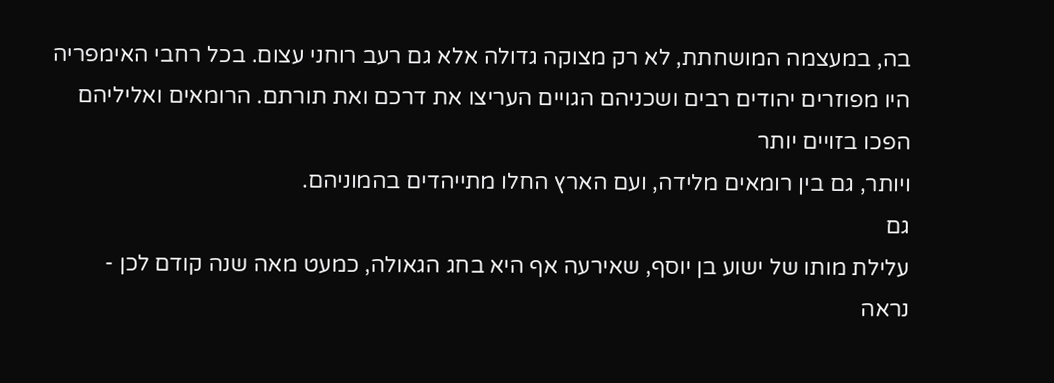בה, במעצמה המושחתת, לא רק מצוקה גדולה אלא גם רעב רוחני עצום. בכל רחבי האימפריה
היו מפוזרים יהודים רבים ושכניהם הגויים העריצו את דרכם ואת תורתם. הרומאים ואליליהם הפכו בזויים יותר
ויותר, גם בין רומאים מלידה, ועם הארץ החלו מתייהדים בהמוניהם.
גם
עלילת מותו של ישוע בן יוסף, שאירעה אף היא בחג הגאולה, כמעט מאה שנה קודם לכן -
נראה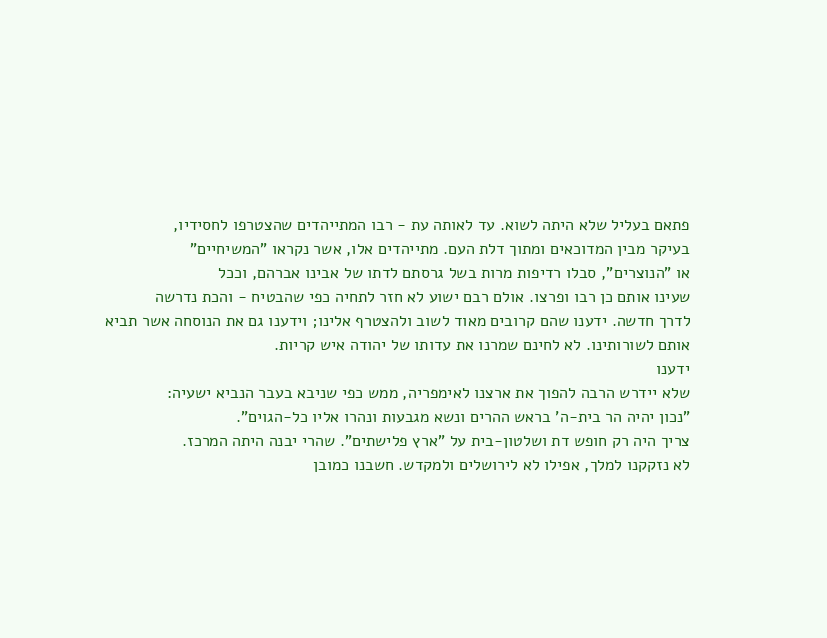פתאם בעליל שלא היתה לשוא. עד לאותה עת - רבו המתייהדים שהצטרפו לחסידיו,
בעיקר מבין המדוכאים ומתוך דלת העם. מתייהדים אלו, אשר נקראו "המשיחיים"
או "הנוצרים", סבלו רדיפות מרות בשל גרסתם לדתו של אבינו אברהם, וככל
שעינו אותם כן רבו ופרצו. אולם רבם ישוע לא חזר לתחיה כפי שהבטיח - והכת נדרשה
לדרך חדשה. ידענו שהם קרובים מאוד לשוב ולהצטרף אלינו; וידענו גם את הנוסחה אשר תביא
אותם לשורותינו. לא לחינם שמרנו את עדותו של יהודה איש קריות.
ידענו
שלא יידרש הרבה להפוך את ארצנו לאימפריה, ממש כפי שניבא בעבר הנביא ישעיה:
"נכון יהיה הר בית-ה' בראש ההרים ונשא מגבעות ונהרו אליו כל-הגוים".
צריך היה רק חופש דת ושלטון-בית על "ארץ פלישתים". שהרי יבנה היתה המרכז.
לא נזקקנו למלך, אפילו לא לירושלים ולמקדש. חשבנו כמובן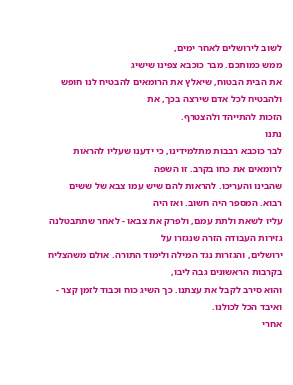לשוב לירושלים לאחר ימים,
ממש כמותכם. מבר כוכבא צפינו שישיג
את הבית הבטוח, שיאלץ את הרומאים להבטיח לנו חופש ולהבטיח לכל אדם שירצה בכך, את
הזכות להתייהד ולהצטרף.
נתנו
לבר כוכבא רבבות מתלמידינו, כי ידענו שעליו להראות לרומאים את כחו בקרב. זו השפה
שהבינו והעריכו. להראות להם שיש עמו צבא של ששים רבוא. המספר היה חשוב. ואז היה
עליו לשאת ולתת עמם, ולפרק את צבאו - לאחר שתתבטלנה גזירות העבודה הזרה שנגזרו על
ירושלים, והגזרות נגד המילה ולימוד התורה. אולם משהצליח בקרבות הראשונים גבה ליבו,
והוא סירב לקבל את עצתנו. כך השיג כוח וכבוד לזמן קצר - ואיבד הכל לכולנו.
אחרי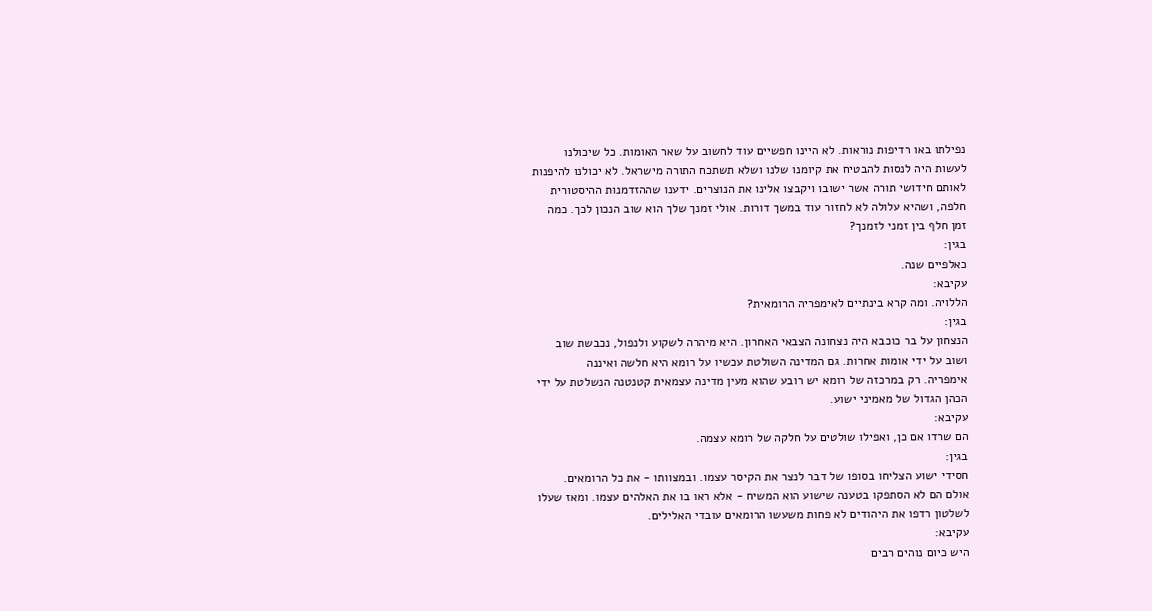נפילתו באו רדיפות נוראות. לא היינו חפשיים עוד לחשוב על שאר האומות. כל שיכולנו
לעשות היה לנסות להבטיח את קיומנו שלנו ושלא תשתכח התורה מישראל. לא יכולנו להיפנות
לאותם חידושי תורה אשר ישובו ויקבצו אלינו את הנוצרים. ידענו שההזדמנות ההיסטורית
חלפה, ושהיא עלולה לא לחזור עוד במשך דורות. אולי זמנך שלך הוא שוב הנכון לכך. כמה
זמן חלף בין זמני לזמנך?
בגין:
כאלפיים שנה.
עקיבא:
הללויה. ומה קרא בינתיים לאימפריה הרומאית?
בגין:
הנצחון על בר כוכבא היה נצחונה הצבאי האחרון. היא מיהרה לשקוע ולנפול, נכבשת שוב
ושוב על ידי אומות אחרות. גם המדינה השולטת עכשיו על רומא היא חלשה ואיננה
אימפריה. רק במרכזה של רומא יש רובע שהוא מעין מדינה עצמאית קטנטנה הנשלטת על ידי
הכהן הגדול של מאמיני ישוע.
עקיבא:
הם שרדו אם כן, ואפילו שולטים על חלקה של רומא עצמה.
בגין:
חסידי ישוע הצליחו בסופו של דבר לנצר את הקיסר עצמו. ובמצוותו - את כל הרומאים.
אולם הם לא הסתפקו בטענה שישוע הוא המשיח - אלא ראו בו את האלהים עצמו. ומאז שעלו
לשלטון רדפו את היהודים לא פחות משעשו הרומאים עובדי האלילים.
עקיבא:
היש כיום נוהים רבים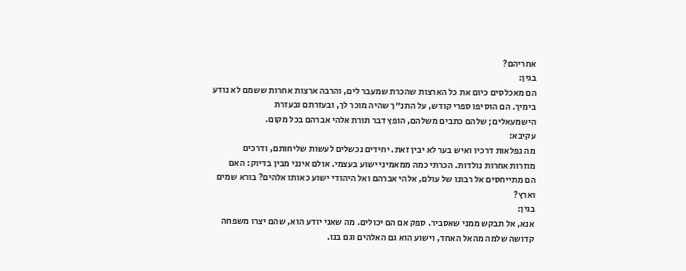אחריהם?
בגין:
הם מאכלסים כיום את כל הארצות שהכרת שמעבר לים, והרבה ארצות אחרות ששמם לא נודע
בימיך. הם הוסיפו ספרי קודש, על התנ"ך שהיה מוכר לך, ובעזרתם ובעזרת
הישמעאלים; שלהם כתבים משלהם, הופץ דבר תורת אלהי אברהם בכל מקום.
עקיבא:
מה נפלאות דרכיו ואיש בער לא יבין זאת. יחידים נכשלים לעשות שליחותם, ודרכים
מוזרות אחרות נולדות. הכרתי כמה ממאמיני ישוע בעצמי. אולם אינני מבין בדיוק: האם
הם מתייחסים אל רבונו של עולם, אלהי אברהם ואל היהודי ישוע כאותו אלהים? בורא שמים
וארץ?
בגין:
אנא, אל תבקש ממני שאסביר. ספק אם הם יכולים. מה שאני יודע הוא, שהם יצרו משפחה
קדושה שלמה מהאל האחד, וישוע הוא גם האלהים וגם בנו.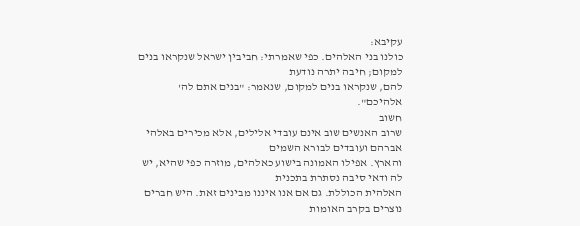עקיבא:
כולנו בני האלהים. כפי שאמרתי: חביבין ישראל שנקראו בנים למקום; חיבה יתרה נודעת
להם, שנקראו בנים למקום, שנאמר: "בנים אתם לה' אלהיכם".
חשוב
שרוב האנשים שוב אינם עובדי אלילים, אלא מכירים באלהי אברהם ועובדים לבורא השמים
והארץ. אפילו האמונה בישוע כאלהים, מוזרה כפי שהיא, יש לה ודאי סיבה נסתרת בתכנית
האלהית הכוללת. גם אם אנו איננו מבינים זאת. היש חברים נוצרים בקרב האומות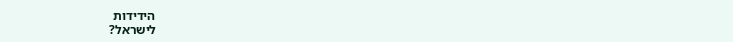הידידות
לישראל?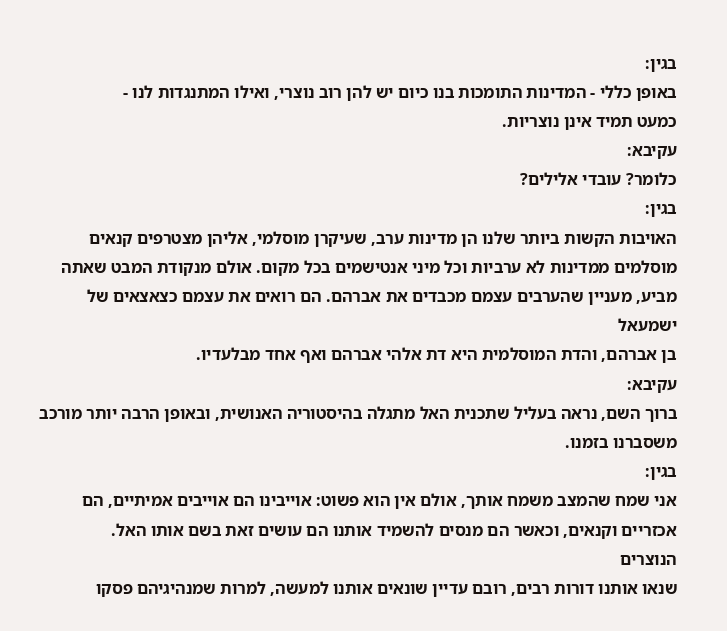בגין:
באופן כללי - המדינות התומכות בנו כיום יש להן רוב נוצרי, ואילו המתנגדות לנו -
כמעט תמיד אינן נוצריות.
עקיבא:
כלומר? עובדי אלילים?
בגין:
האויבות הקשות ביותר שלנו הן מדינות ערב, שעיקרן מוסלמי, אליהן מצטרפים קנאים
מוסלמים ממדינות לא ערביות וכל מיני אנטישמים בכל מקום. אולם מנקודת המבט שאתה
מביע, מעניין שהערבים עצמם מכבדים את אברהם. הם רואים את עצמם כצאצאים של ישמעאל
בן אברהם, והדת המוסלמית היא דת אלהי אברהם ואף אחד מבלעדיו.
עקיבא:
ברוך השם, נראה בעליל שתכנית האל מתגלה בהיסטוריה האנושית, ובאופן הרבה יותר מורכב
משסברנו בזמנו.
בגין:
אני שמח שהמצב משמח אותך, אולם אין הוא פשוט: אוייבינו הם אוייבים אמיתיים, הם
אכזריים וקנאים, וכאשר הם מנסים להשמיד אותנו הם עושים זאת בשם אותו האל.
הנוצרים
שנאו אותנו דורות רבים, רובם עדיין שונאים אותנו למעשה, למרות שמנהיגיהם פסקו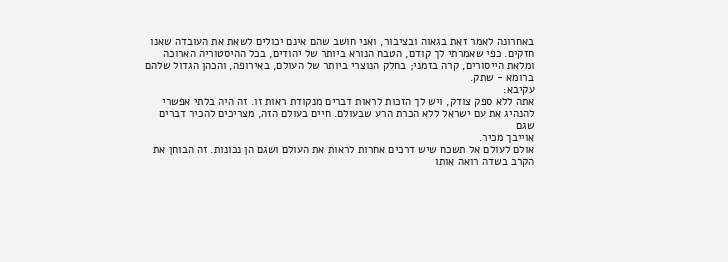באחרונה לאמר זאת בגאוה ובציבור, ואני חושב שהם אינם יכולים לשאת את העובדה שאנו
חזקים. כפי שאמרתי לך קודם, הטבח הנורא ביותר של יהודים, בכל ההיסטוריה הארוכה
ומלאת הייסורים, קרה בזמני; בחלק הנוצרי ביותר של העולם, באירופה, והכהן הגדול שלהם
ברומא - שתק.
עקיבא:
אתה ללא ספק צודק, ויש לך הזכות לראות דברים מנקודת ראות זו. זה היה בלתי אפשרי
להנהיג את עם ישראל ללא הכרת הרע שבעולם. חיים בעולם הזה, מצריכים להכיר דברים שגם
אוייבך מכיר.
אולם לעולם אל תשכח שיש דרכים אחרות לראות את העולם ושגם הן נכונות. זה הבוחן את הקרב בשדה רואה אותו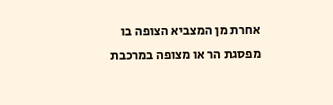אחרת מן המצביא הצופה בו מפסגת הר או מצופה במרכבת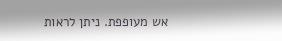אש מעופפת. ניתן לראות